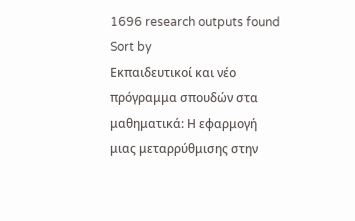1696 research outputs found
Sort by
Εκπαιδευτικοί και νέο πρόγραμμα σπουδών στα μαθηματικά: Η εφαρμογή μιας μεταρρύθμισης στην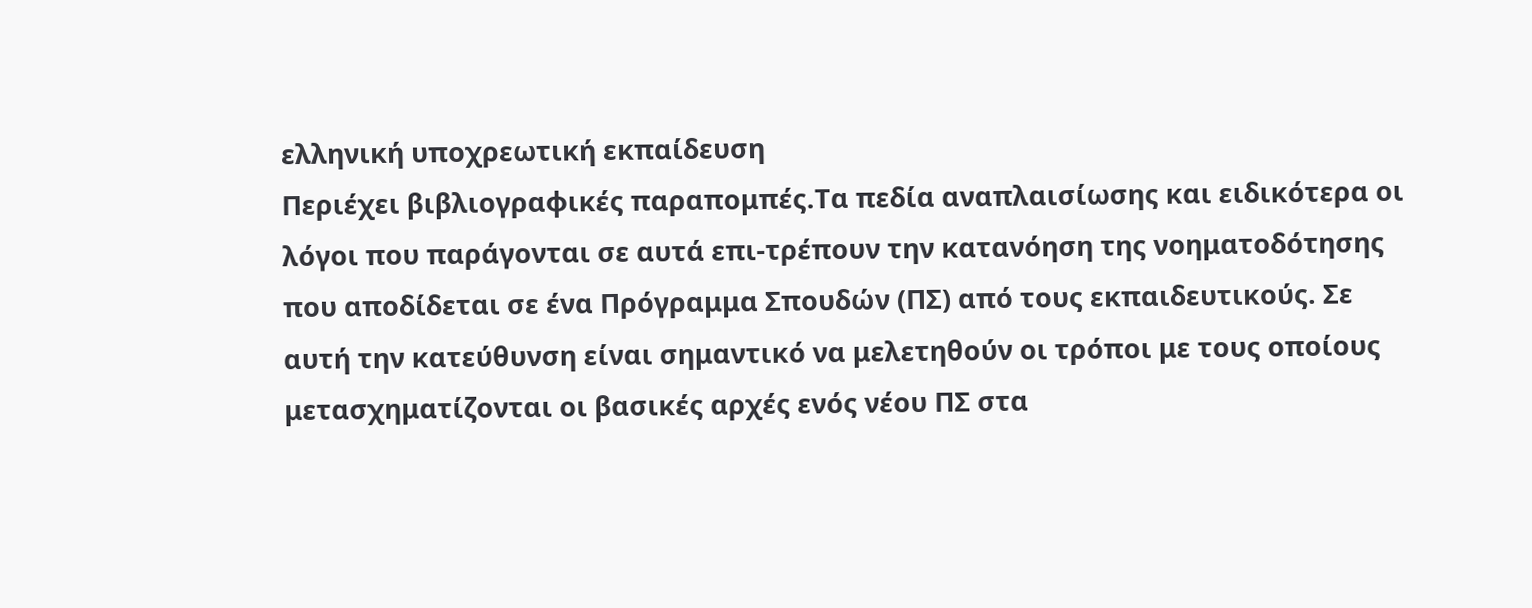ελληνική υποχρεωτική εκπαίδευση
Περιέχει βιβλιογραφικές παραπομπές.Τα πεδία αναπλαισίωσης και ειδικότερα οι λόγοι που παράγονται σε αυτά επι-τρέπουν την κατανόηση της νοηματοδότησης που αποδίδεται σε ένα Πρόγραμμα Σπουδών (ΠΣ) από τους εκπαιδευτικούς. Σε αυτή την κατεύθυνση είναι σημαντικό να μελετηθούν οι τρόποι με τους οποίους μετασχηματίζονται οι βασικές αρχές ενός νέου ΠΣ στα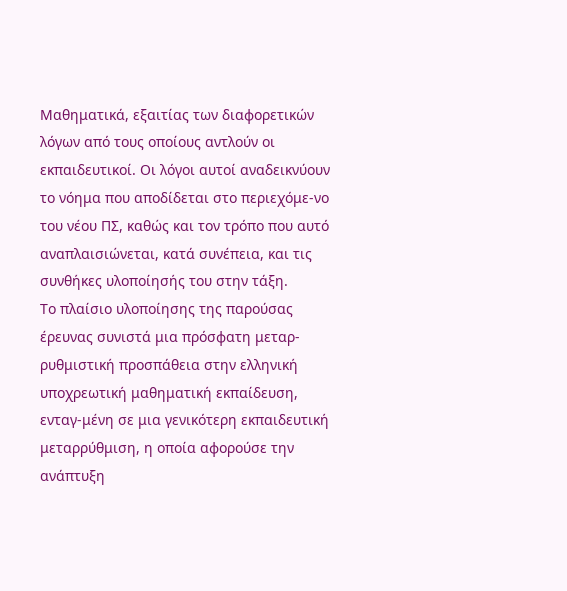Μαθηματικά, εξαιτίας των διαφορετικών λόγων από τους οποίους αντλούν οι εκπαιδευτικοί. Οι λόγοι αυτοί αναδεικνύουν το νόημα που αποδίδεται στο περιεχόμε-νο του νέου ΠΣ, καθώς και τον τρόπο που αυτό αναπλαισιώνεται, κατά συνέπεια, και τις συνθήκες υλοποίησής του στην τάξη.
Το πλαίσιο υλοποίησης της παρούσας έρευνας συνιστά μια πρόσφατη μεταρ-ρυθμιστική προσπάθεια στην ελληνική υποχρεωτική μαθηματική εκπαίδευση, ενταγ-μένη σε μια γενικότερη εκπαιδευτική μεταρρύθμιση, η οποία αφορούσε την ανάπτυξη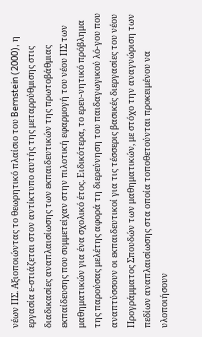νέων ΠΣ. Αξιοποιώντας το θεωρητικό πλαίσιο του Bernstein (2000), η εργασία ε-στιάζεται στον αντίκτυπο αυτής της μεταρρύθμισης στις διαδικασίες αναπλαισίωσης των εκπαιδευτικών της πρωτοβάθμιας εκπαίδευσης που συμμετείχαν στην πιλοτική εφαρμογή του νέου ΠΣ των μαθηματικών για ένα σχολικό έτος. Ειδικότερα, το ερευ-νητικό πρόβλημα της παρούσας μελέτης αφορά τη διερεύνηση του παιδαγωγικού λό-γου που αναπτύσσουν οι εκπαιδευτικοί για τις τέσσερις βασικές διεργασίες του νέου Προγράμματος Σπουδών των μαθηματικών, με στόχο την αναγνώριση των πεδίων αναπλαισίωσης στα οποία τοποθετούνται προκειμένου να υλοποιήσουν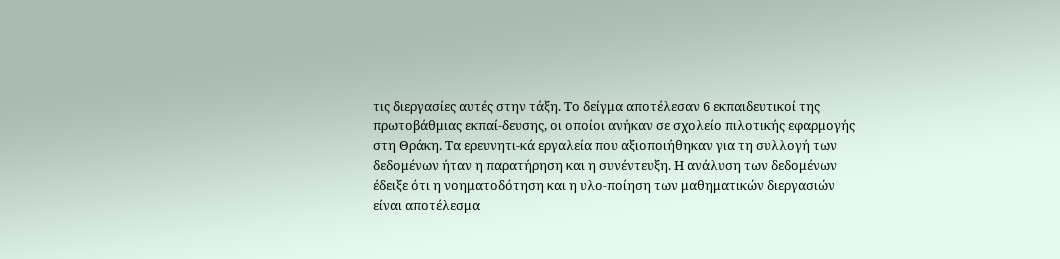τις διεργασίες αυτές στην τάξη. Το δείγμα αποτέλεσαν 6 εκπαιδευτικοί της πρωτοβάθμιας εκπαί-δευσης, οι οποίοι ανήκαν σε σχολείο πιλοτικής εφαρμογής στη Θράκη. Τα ερευνητι-κά εργαλεία που αξιοποιήθηκαν για τη συλλογή των δεδομένων ήταν η παρατήρηση και η συνέντευξη. Η ανάλυση των δεδομένων έδειξε ότι η νοηματοδότηση και η υλο-ποίηση των μαθηματικών διεργασιών είναι αποτέλεσμα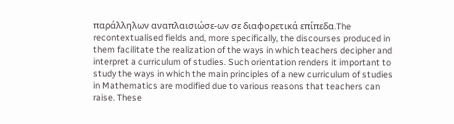παράλληλων αναπλαισιώσε-ων σε διαφορετικά επίπεδα.The recontextualised fields and, more specifically, the discourses produced in them facilitate the realization of the ways in which teachers decipher and interpret a curriculum of studies. Such orientation renders it important to study the ways in which the main principles of a new curriculum of studies in Mathematics are modified due to various reasons that teachers can raise. These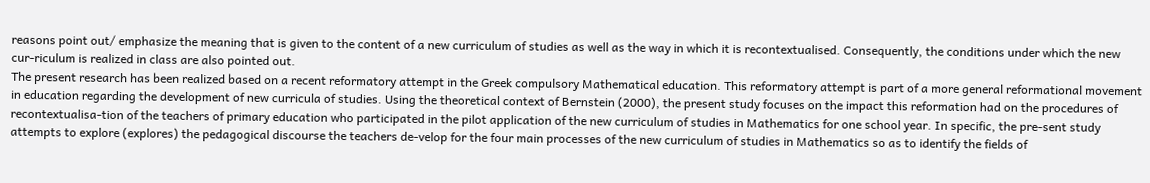reasons point out/ emphasize the meaning that is given to the content of a new curriculum of studies as well as the way in which it is recontextualised. Consequently, the conditions under which the new cur-riculum is realized in class are also pointed out.
The present research has been realized based on a recent reformatory attempt in the Greek compulsory Mathematical education. This reformatory attempt is part of a more general reformational movement in education regarding the development of new curricula of studies. Using the theoretical context of Bernstein (2000), the present study focuses on the impact this reformation had on the procedures of recontextualisa-tion of the teachers of primary education who participated in the pilot application of the new curriculum of studies in Mathematics for one school year. In specific, the pre-sent study attempts to explore (explores) the pedagogical discourse the teachers de-velop for the four main processes of the new curriculum of studies in Mathematics so as to identify the fields of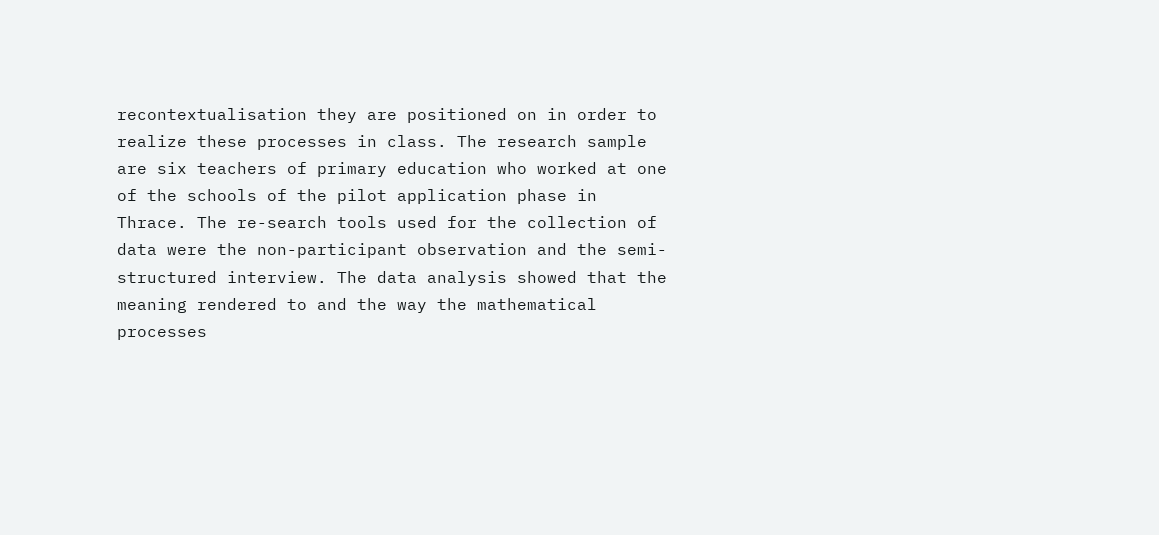recontextualisation they are positioned on in order to realize these processes in class. The research sample are six teachers of primary education who worked at one of the schools of the pilot application phase in Thrace. The re-search tools used for the collection of data were the non-participant observation and the semi-structured interview. The data analysis showed that the meaning rendered to and the way the mathematical processes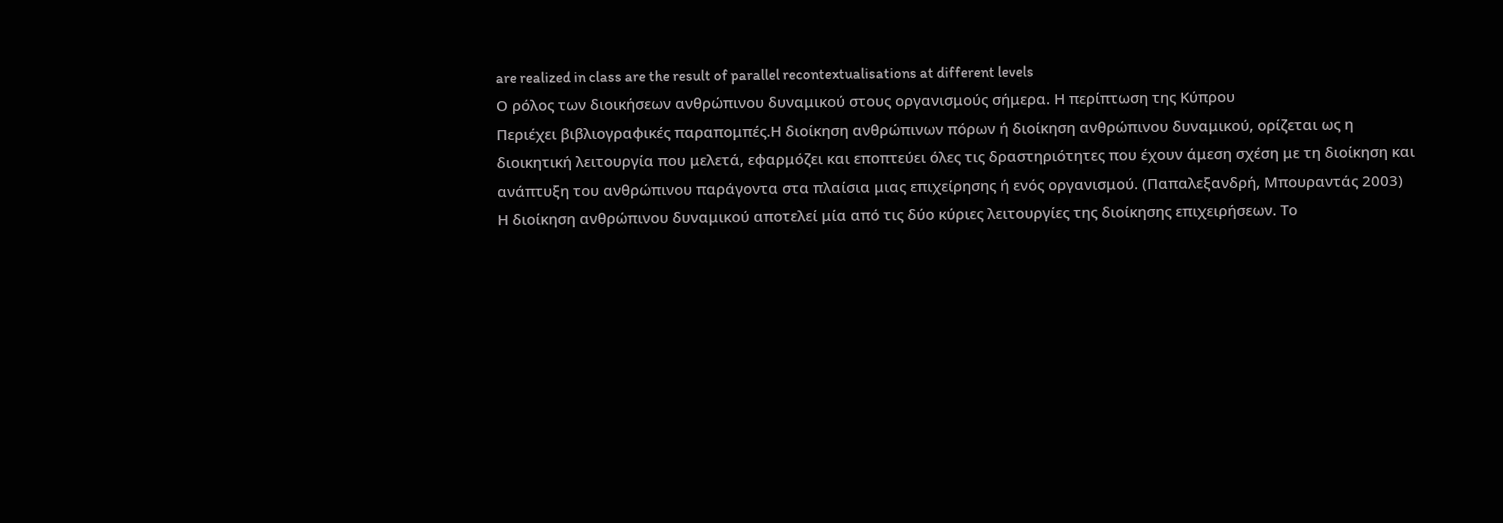are realized in class are the result of parallel recontextualisations at different levels
Ο ρόλος των διοικήσεων ανθρώπινου δυναμικού στους οργανισμούς σήμερα. Η περίπτωση της Κύπρου
Περιέχει βιβλιογραφικές παραπομπές.Η διοίκηση ανθρώπινων πόρων ή διοίκηση ανθρώπινου δυναμικού, ορίζεται ως η διοικητική λειτουργία που μελετά, εφαρμόζει και εποπτεύει όλες τις δραστηριότητες που έχουν άμεση σχέση με τη διοίκηση και ανάπτυξη του ανθρώπινου παράγοντα στα πλαίσια μιας επιχείρησης ή ενός οργανισμού. (Παπαλεξανδρή, Μπουραντάς 2003)
Η διοίκηση ανθρώπινου δυναμικού αποτελεί μία από τις δύο κύριες λειτουργίες της διοίκησης επιχειρήσεων. Το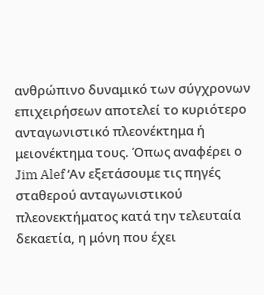ανθρώπινο δυναμικό των σύγχρονων επιχειρήσεων αποτελεί το κυριότερο ανταγωνιστικό πλεονέκτημα ή μειονέκτημα τους. Όπως αναφέρει ο Jim Alef ‘Αν εξετάσουμε τις πηγές σταθερού ανταγωνιστικού πλεονεκτήματος κατά την τελευταία δεκαετία, η μόνη που έχει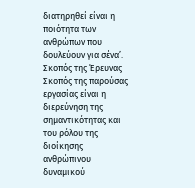διατηρηθεί είναι η ποιότητα των ανθρώπων που δουλεύουν για σένα’.
Σκοπός της Έρευνας
Σκοπός της παρούσας εργασίας είναι η διερεύνηση της σημαντικότητας και του ρόλου της διοίκησης ανθρώπινου δυναμικού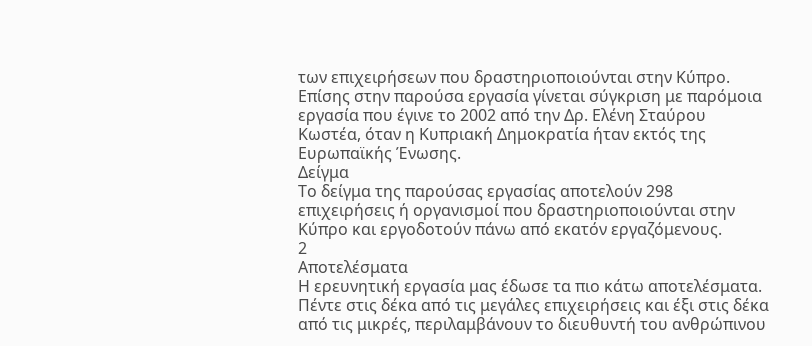των επιχειρήσεων που δραστηριοποιούνται στην Κύπρο. Επίσης στην παρούσα εργασία γίνεται σύγκριση με παρόμοια εργασία που έγινε το 2002 από την Δρ. Ελένη Σταύρου Κωστέα, όταν η Κυπριακή Δημοκρατία ήταν εκτός της Ευρωπαϊκής Ένωσης.
Δείγμα
Το δείγμα της παρούσας εργασίας αποτελούν 298 επιχειρήσεις ή οργανισμοί που δραστηριοποιούνται στην Κύπρο και εργοδοτούν πάνω από εκατόν εργαζόμενους.
2
Αποτελέσματα
Η ερευνητική εργασία μας έδωσε τα πιο κάτω αποτελέσματα.
Πέντε στις δέκα από τις μεγάλες επιχειρήσεις και έξι στις δέκα από τις μικρές, περιλαμβάνουν το διευθυντή του ανθρώπινου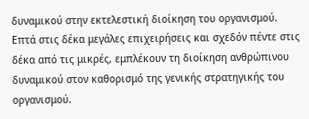δυναμικού στην εκτελεστική διοίκηση του οργανισμού.
Επτά στις δέκα μεγάλες επιχειρήσεις και σχεδόν πέντε στις δέκα από τις μικρές, εμπλέκουν τη διοίκηση ανθρώπινου δυναμικού στον καθορισμό της γενικής στρατηγικής του οργανισμού.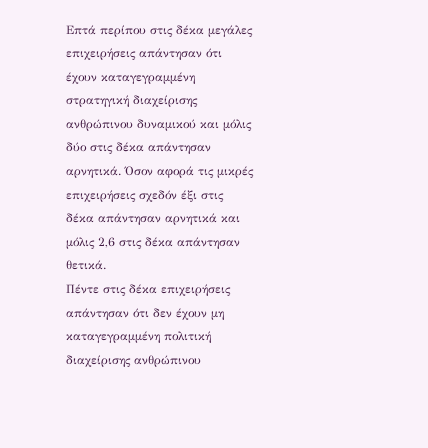Επτά περίπου στις δέκα μεγάλες επιχειρήσεις απάντησαν ότι έχουν καταγεγραμμένη στρατηγική διαχείρισης ανθρώπινου δυναμικού και μόλις δύο στις δέκα απάντησαν αρνητικά. Όσον αφορά τις μικρές επιχειρήσεις σχεδόν έξι στις δέκα απάντησαν αρνητικά και μόλις 2,6 στις δέκα απάντησαν θετικά.
Πέντε στις δέκα επιχειρήσεις απάντησαν ότι δεν έχουν μη καταγεγραμμένη πολιτική διαχείρισης ανθρώπινου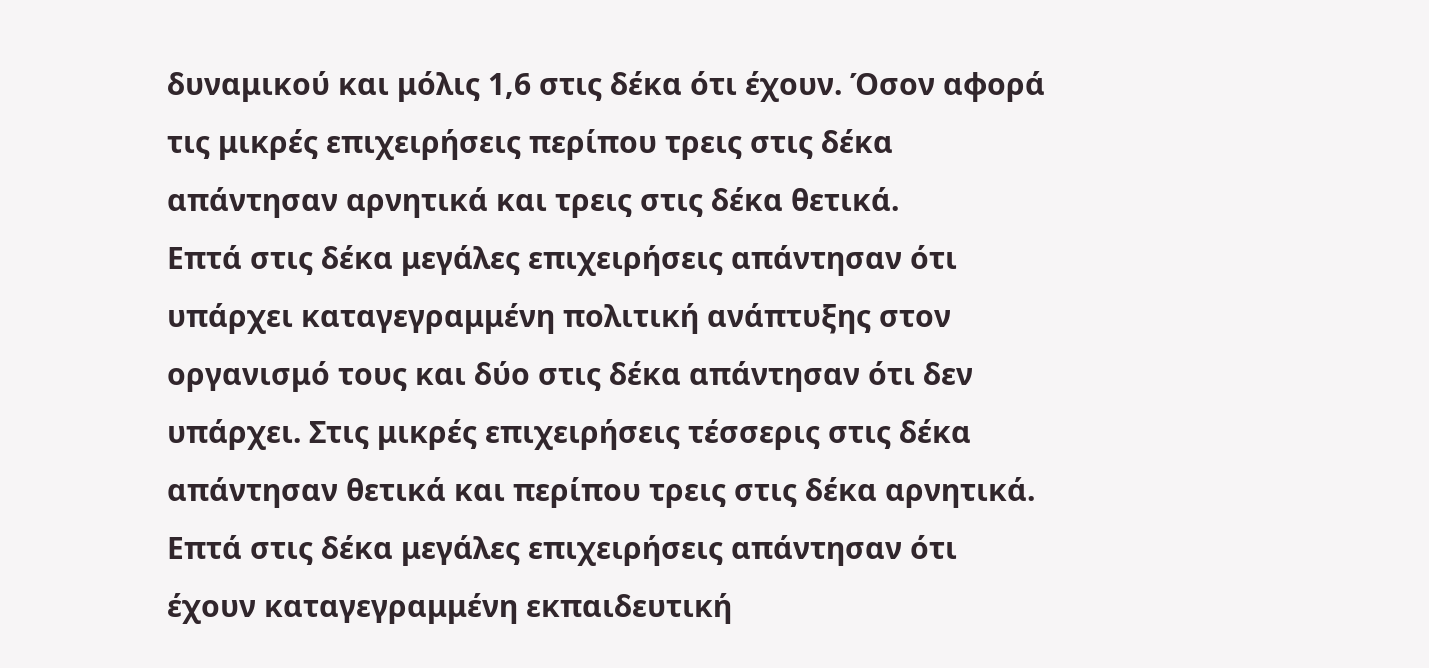δυναμικού και μόλις 1,6 στις δέκα ότι έχουν. Όσον αφορά τις μικρές επιχειρήσεις περίπου τρεις στις δέκα απάντησαν αρνητικά και τρεις στις δέκα θετικά.
Επτά στις δέκα μεγάλες επιχειρήσεις απάντησαν ότι υπάρχει καταγεγραμμένη πολιτική ανάπτυξης στον οργανισμό τους και δύο στις δέκα απάντησαν ότι δεν υπάρχει. Στις μικρές επιχειρήσεις τέσσερις στις δέκα απάντησαν θετικά και περίπου τρεις στις δέκα αρνητικά.
Επτά στις δέκα μεγάλες επιχειρήσεις απάντησαν ότι έχουν καταγεγραμμένη εκπαιδευτική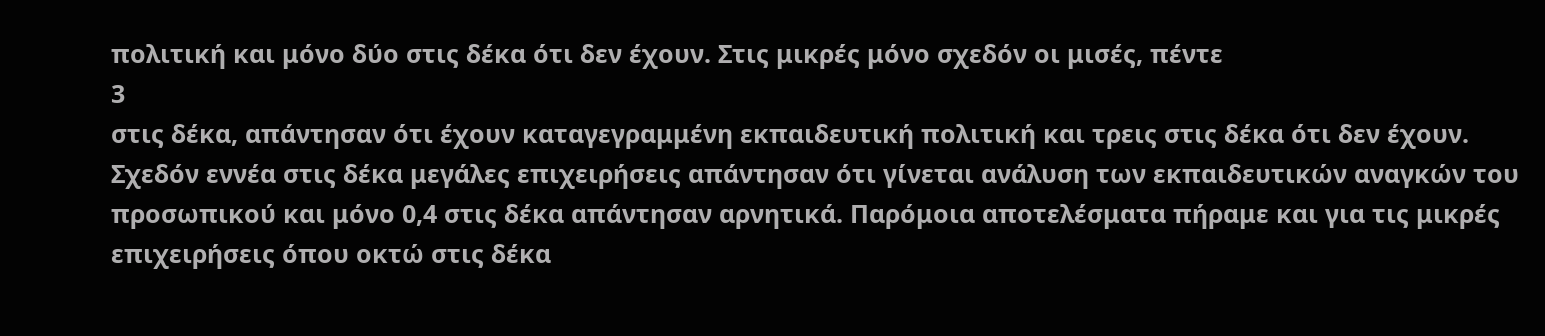πολιτική και μόνο δύο στις δέκα ότι δεν έχουν. Στις μικρές μόνο σχεδόν οι μισές, πέντε
3
στις δέκα, απάντησαν ότι έχουν καταγεγραμμένη εκπαιδευτική πολιτική και τρεις στις δέκα ότι δεν έχουν.
Σχεδόν εννέα στις δέκα μεγάλες επιχειρήσεις απάντησαν ότι γίνεται ανάλυση των εκπαιδευτικών αναγκών του προσωπικού και μόνο 0,4 στις δέκα απάντησαν αρνητικά. Παρόμοια αποτελέσματα πήραμε και για τις μικρές επιχειρήσεις όπου οκτώ στις δέκα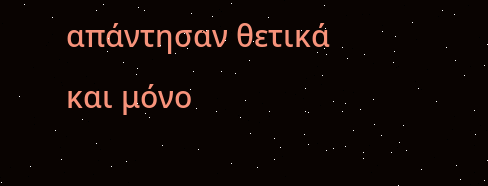απάντησαν θετικά και μόνο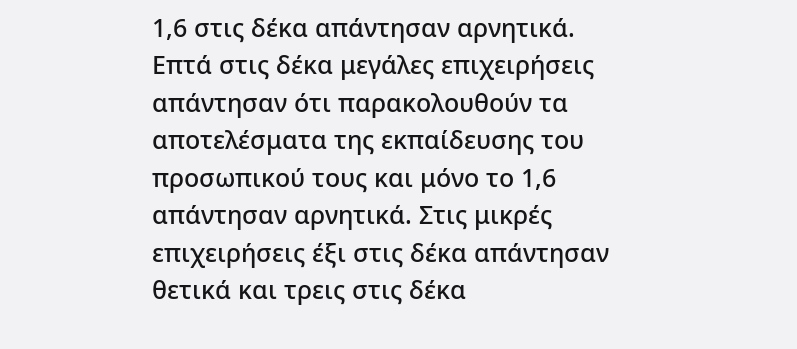1,6 στις δέκα απάντησαν αρνητικά.
Επτά στις δέκα μεγάλες επιχειρήσεις απάντησαν ότι παρακολουθούν τα αποτελέσματα της εκπαίδευσης του προσωπικού τους και μόνο το 1,6 απάντησαν αρνητικά. Στις μικρές επιχειρήσεις έξι στις δέκα απάντησαν θετικά και τρεις στις δέκα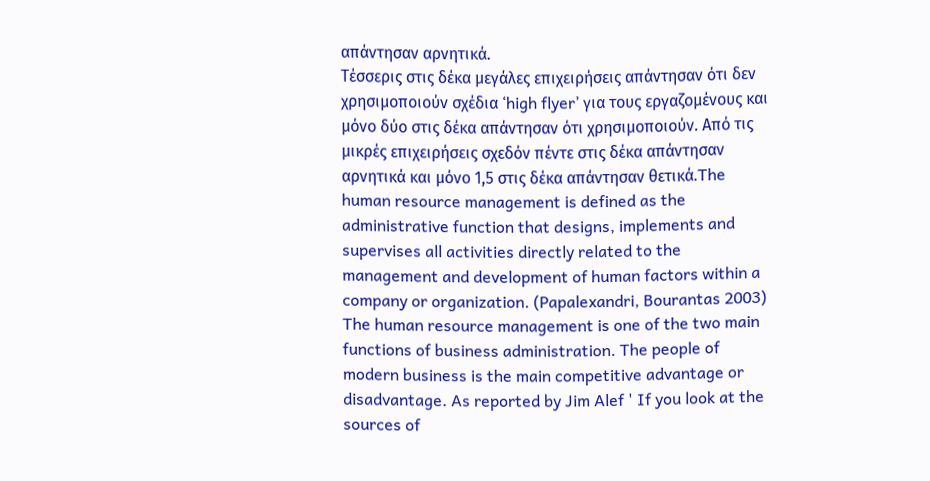απάντησαν αρνητικά.
Τέσσερις στις δέκα μεγάλες επιχειρήσεις απάντησαν ότι δεν χρησιμοποιούν σχέδια ‘high flyer’ για τους εργαζομένους και μόνο δύο στις δέκα απάντησαν ότι χρησιμοποιούν. Από τις μικρές επιχειρήσεις σχεδόν πέντε στις δέκα απάντησαν αρνητικά και μόνο 1,5 στις δέκα απάντησαν θετικά.The human resource management is defined as the administrative function that designs, implements and supervises all activities directly related to the management and development of human factors within a company or organization. (Papalexandri, Bourantas 2003)
The human resource management is one of the two main functions of business administration. The people of modern business is the main competitive advantage or disadvantage. As reported by Jim Alef ' If you look at the sources of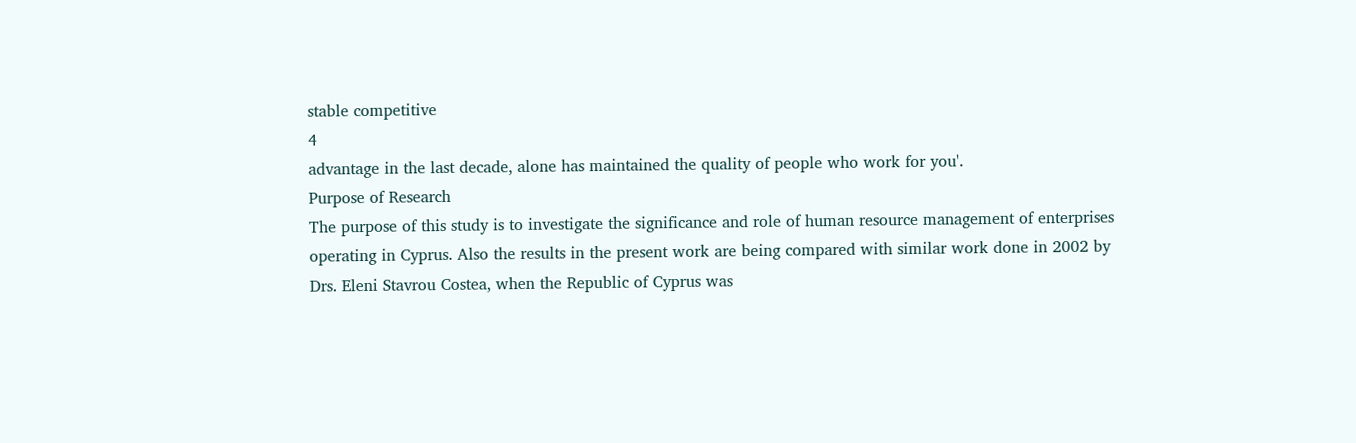stable competitive
4
advantage in the last decade, alone has maintained the quality of people who work for you'.
Purpose of Research
The purpose of this study is to investigate the significance and role of human resource management of enterprises operating in Cyprus. Also the results in the present work are being compared with similar work done in 2002 by Drs. Eleni Stavrou Costea, when the Republic of Cyprus was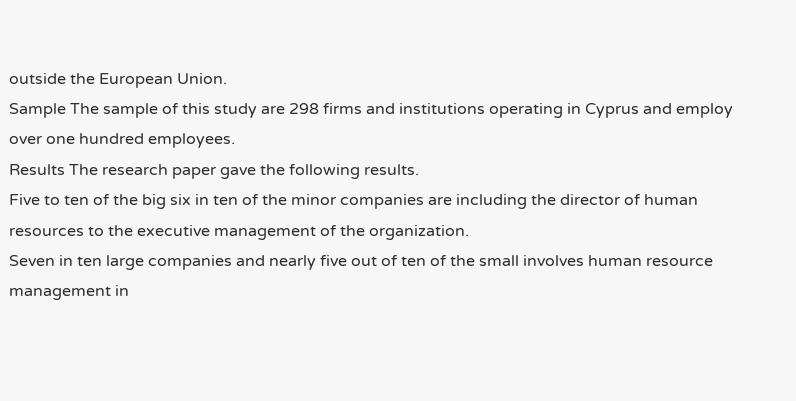outside the European Union.
Sample The sample of this study are 298 firms and institutions operating in Cyprus and employ over one hundred employees.
Results The research paper gave the following results.
Five to ten of the big six in ten of the minor companies are including the director of human resources to the executive management of the organization.
Seven in ten large companies and nearly five out of ten of the small involves human resource management in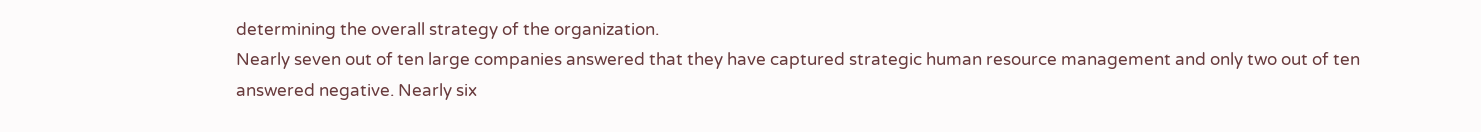determining the overall strategy of the organization.
Nearly seven out of ten large companies answered that they have captured strategic human resource management and only two out of ten answered negative. Nearly six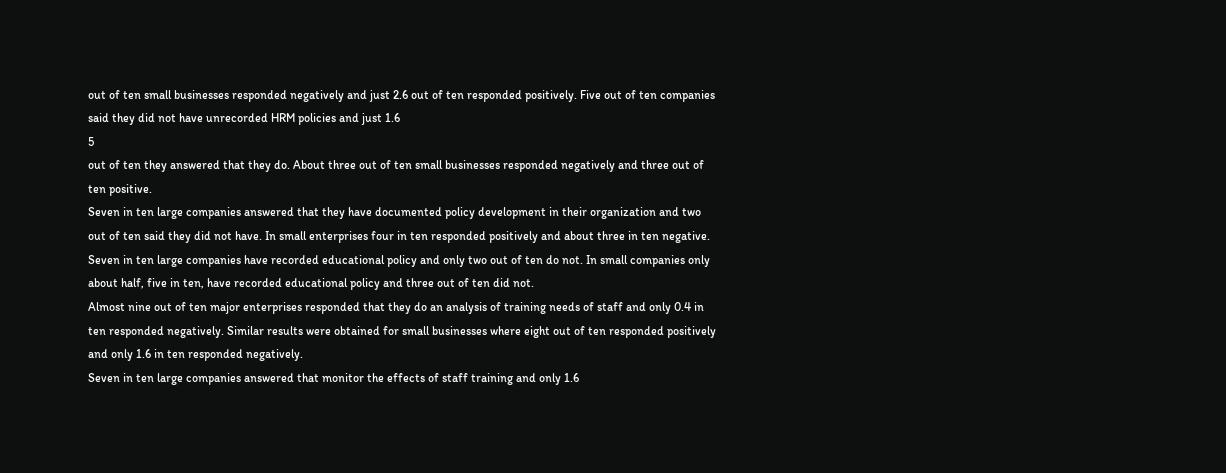out of ten small businesses responded negatively and just 2.6 out of ten responded positively. Five out of ten companies said they did not have unrecorded HRM policies and just 1.6
5
out of ten they answered that they do. About three out of ten small businesses responded negatively and three out of ten positive.
Seven in ten large companies answered that they have documented policy development in their organization and two out of ten said they did not have. In small enterprises four in ten responded positively and about three in ten negative.
Seven in ten large companies have recorded educational policy and only two out of ten do not. In small companies only about half, five in ten, have recorded educational policy and three out of ten did not.
Almost nine out of ten major enterprises responded that they do an analysis of training needs of staff and only 0.4 in ten responded negatively. Similar results were obtained for small businesses where eight out of ten responded positively and only 1.6 in ten responded negatively.
Seven in ten large companies answered that monitor the effects of staff training and only 1.6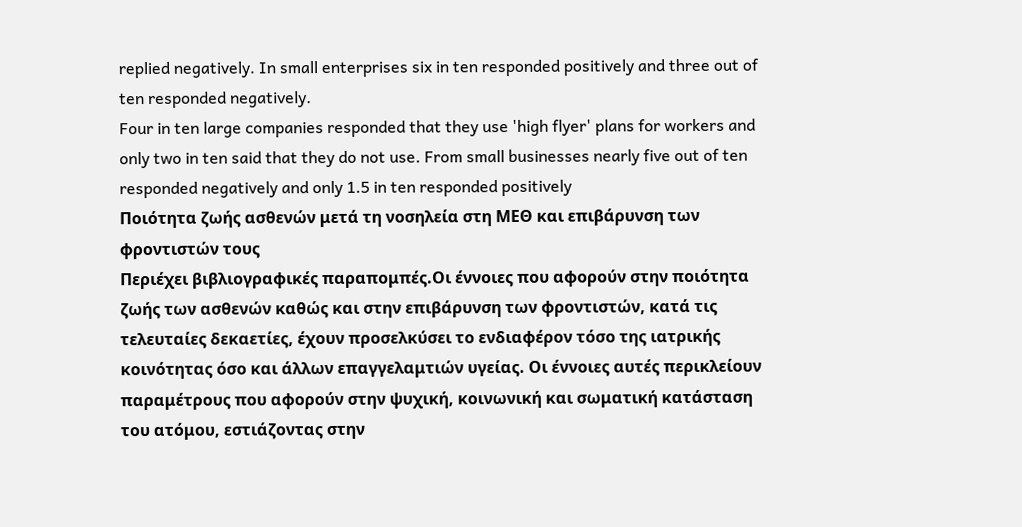replied negatively. In small enterprises six in ten responded positively and three out of ten responded negatively.
Four in ten large companies responded that they use 'high flyer' plans for workers and only two in ten said that they do not use. From small businesses nearly five out of ten responded negatively and only 1.5 in ten responded positively
Ποιότητα ζωής ασθενών μετά τη νοσηλεία στη ΜΕΘ και επιβάρυνση των φροντιστών τους
Περιέχει βιβλιογραφικές παραπομπές.Οι έννοιες που αφορούν στην ποιότητα ζωής των ασθενών καθώς και στην επιβάρυνση των φροντιστών, κατά τις τελευταίες δεκαετίες, έχουν προσελκύσει το ενδιαφέρον τόσο της ιατρικής κοινότητας όσο και άλλων επαγγελαμτιών υγείας. Οι έννοιες αυτές περικλείουν παραμέτρους που αφορούν στην ψυχική, κοινωνική και σωματική κατάσταση του ατόμου, εστιάζοντας στην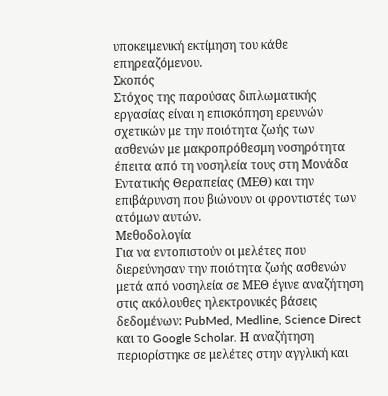υποκειμενική εκτίμηση του κάθε επηρεαζόμενου.
Σκοπός
Στόχος της παρούσας διπλωματικής εργασίας είναι η επισκόπηση ερευνών σχετικών με την ποιότητα ζωής των ασθενών με μακροπρόθεσμη νοσηρότητα έπειτα από τη νοσηλεία τους στη Μονάδα Εντατικής Θεραπείας (ΜΕΘ) και την επιβάρυνση που βιώνουν οι φροντιστές των ατόμων αυτών.
Μεθοδολογία
Για να εντοπιστούν οι μελέτες που διερεύνησαν την ποιότητα ζωής ασθενών μετά από νοσηλεία σε ΜΕΘ έγινε αναζήτηση στις ακόλουθες ηλεκτρονικές βάσεις δεδομένων: PubMed, Medline, Science Direct και το Google Scholar. Η αναζήτηση περιορίστηκε σε μελέτες στην αγγλική και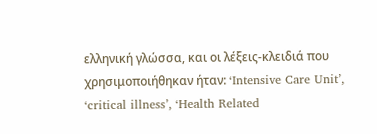ελληνική γλώσσα, και οι λέξεις-κλειδιά που χρησιμοποιήθηκαν ήταν: ‘Intensive Care Unit’, ‘critical illness’, ‘Health Related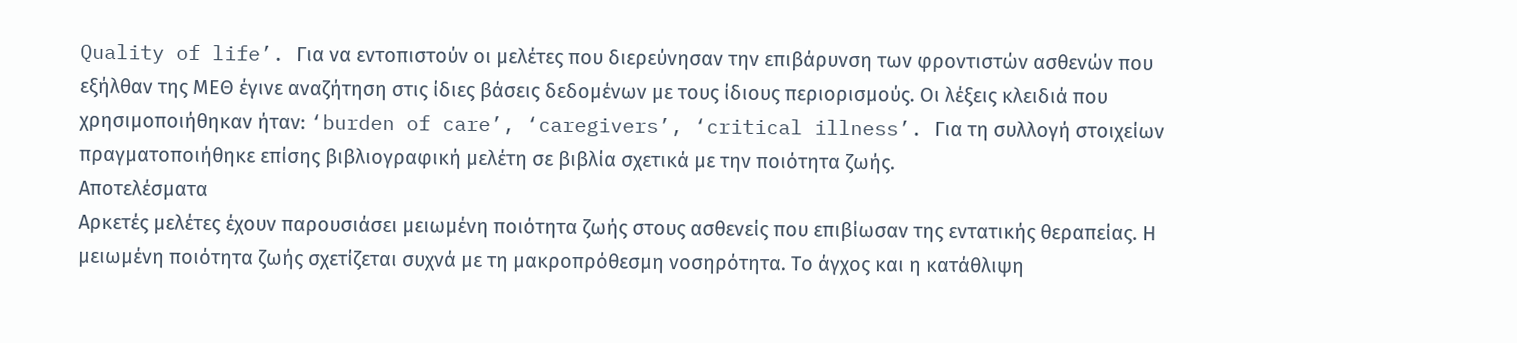Quality of life’. Για να εντοπιστούν οι μελέτες που διερεύνησαν την επιβάρυνση των φροντιστών ασθενών που εξήλθαν της ΜΕΘ έγινε αναζήτηση στις ίδιες βάσεις δεδομένων με τους ίδιους περιορισμούς. Οι λέξεις κλειδιά που χρησιμοποιήθηκαν ήταν: ‘burden of care’, ‘caregivers’, ‘critical illness’. Για τη συλλογή στοιχείων πραγματοποιήθηκε επίσης βιβλιογραφική μελέτη σε βιβλία σχετικά με την ποιότητα ζωής.
Αποτελέσματα
Αρκετές μελέτες έχουν παρουσιάσει μειωμένη ποιότητα ζωής στους ασθενείς που επιβίωσαν της εντατικής θεραπείας. Η μειωμένη ποιότητα ζωής σχετίζεται συχνά με τη μακροπρόθεσμη νοσηρότητα. Το άγχος και η κατάθλιψη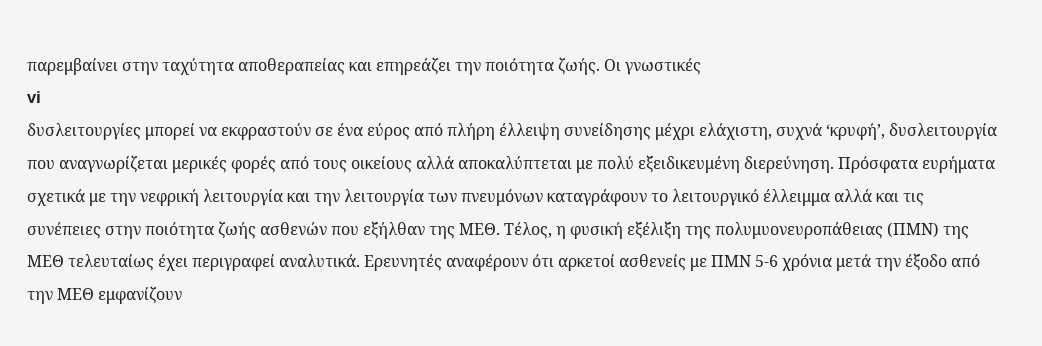παρεμβαίνει στην ταχύτητα αποθεραπείας και επηρεάζει την ποιότητα ζωής. Οι γνωστικές
vi
δυσλειτουργίες μπορεί να εκφραστούν σε ένα εύρος από πλήρη έλλειψη συνείδησης μέχρι ελάχιστη, συχνά ‘κρυφή’, δυσλειτουργία που αναγνωρίζεται μερικές φορές από τους οικείους αλλά αποκαλύπτεται με πολύ εξειδικευμένη διερεύνηση. Πρόσφατα ευρήματα σχετικά με την νεφρική λειτουργία και την λειτουργία των πνευμόνων καταγράφουν το λειτουργικό έλλειμμα αλλά και τις συνέπειες στην ποιότητα ζωής ασθενών που εξήλθαν της ΜΕΘ. Τέλος, η φυσική εξέλιξη της πολυμυονευροπάθειας (ΠΜΝ) της ΜΕΘ τελευταίως έχει περιγραφεί αναλυτικά. Ερευνητές αναφέρουν ότι αρκετοί ασθενείς με ΠΜΝ 5-6 χρόνια μετά την έξοδο από την ΜΕΘ εμφανίζουν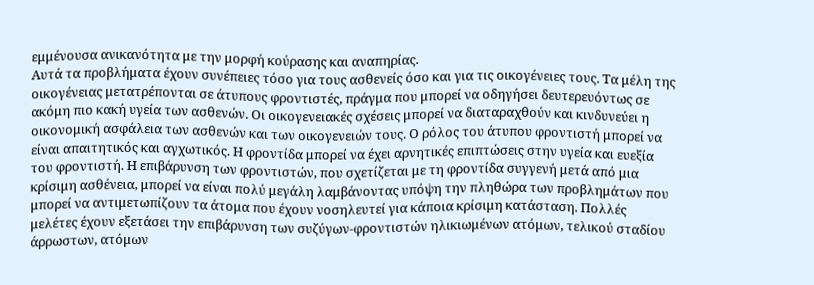εμμένουσα ανικανότητα με την μορφή κούρασης και αναπηρίας.
Αυτά τα προβλήματα έχουν συνέπειες τόσο για τους ασθενείς όσο και για τις οικογένειες τους. Τα μέλη της οικογένειας μετατρέπονται σε άτυπους φροντιστές, πράγμα που μπορεί να οδηγήσει δευτερευόντως σε ακόμη πιο κακή υγεία των ασθενών. Οι οικογενειακές σχέσεις μπορεί να διαταραχθούν και κινδυνεύει η οικονομική ασφάλεια των ασθενών και των οικογενειών τους. Ο ρόλος του άτυπου φροντιστή μπορεί να είναι απαιτητικός και αγχωτικός. Η φροντίδα μπορεί να έχει αρνητικές επιπτώσεις στην υγεία και ευεξία του φροντιστή. Η επιβάρυνση των φροντιστών, που σχετίζεται με τη φροντίδα συγγενή μετά από μια κρίσιμη ασθένεια, μπορεί να είναι πολύ μεγάλη λαμβάνοντας υπόψη την πληθώρα των προβλημάτων που μπορεί να αντιμετωπίζουν τα άτομα που έχουν νοσηλευτεί για κάποια κρίσιμη κατάσταση. Πολλές μελέτες έχουν εξετάσει την επιβάρυνση των συζύγων-φροντιστών ηλικιωμένων ατόμων, τελικού σταδίου άρρωστων, ατόμων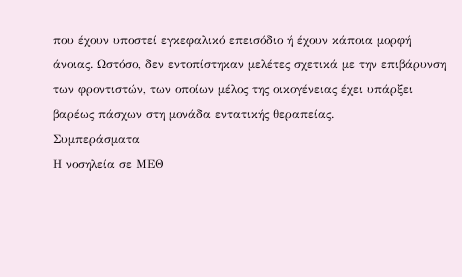που έχουν υποστεί εγκεφαλικό επεισόδιο ή έχουν κάποια μορφή άνοιας. Ωστόσο, δεν εντοπίστηκαν μελέτες σχετικά με την επιβάρυνση των φροντιστών, των οποίων μέλος της οικογένειας έχει υπάρξει βαρέως πάσχων στη μονάδα εντατικής θεραπείας.
Συμπεράσματα
Η νοσηλεία σε ΜΕΘ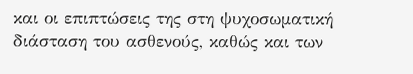και οι επιπτώσεις της στη ψυχοσωματική διάσταση του ασθενούς, καθώς και των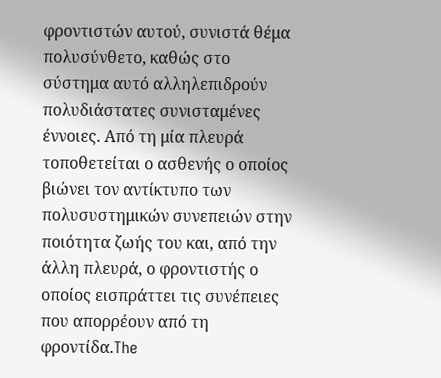φροντιστών αυτού, συνιστά θέμα πολυσύνθετο, καθώς στο σύστημα αυτό αλληλεπιδρούν πολυδιάστατες συνισταμένες έννοιες. Από τη μία πλευρά τοποθετείται ο ασθενής ο οποίος βιώνει τον αντίκτυπο των πολυσυστημικών συνεπειών στην ποιότητα ζωής του και, από την άλλη πλευρά, ο φροντιστής ο οποίος εισπράττει τις συνέπειες που απορρέουν από τη φροντίδα.The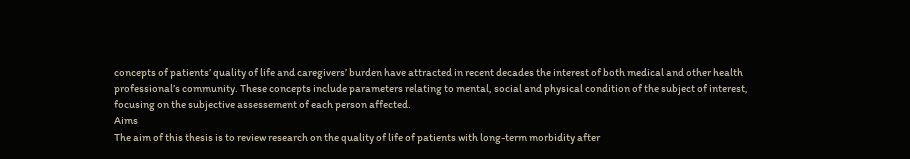concepts of patients’ quality of life and caregivers’ burden have attracted in recent decades the interest of both medical and other health professional’s community. These concepts include parameters relating to mental, social and physical condition of the subject of interest, focusing on the subjective assessement of each person affected.
Aims
The aim of this thesis is to review research on the quality of life of patients with long-term morbidity after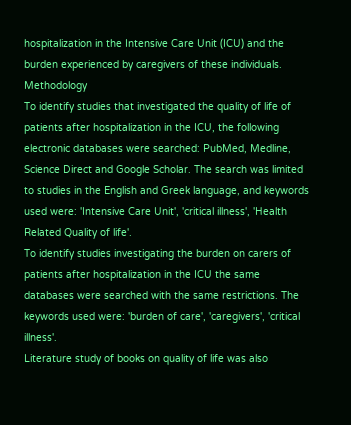hospitalization in the Intensive Care Unit (ICU) and the burden experienced by caregivers of these individuals.
Methodology
To identify studies that investigated the quality of life of patients after hospitalization in the ICU, the following electronic databases were searched: PubMed, Medline, Science Direct and Google Scholar. The search was limited to studies in the English and Greek language, and keywords used were: 'Intensive Care Unit', 'critical illness', 'Health Related Quality of life'.
To identify studies investigating the burden on carers of patients after hospitalization in the ICU the same databases were searched with the same restrictions. The keywords used were: 'burden of care', 'caregivers', 'critical illness'.
Literature study of books on quality of life was also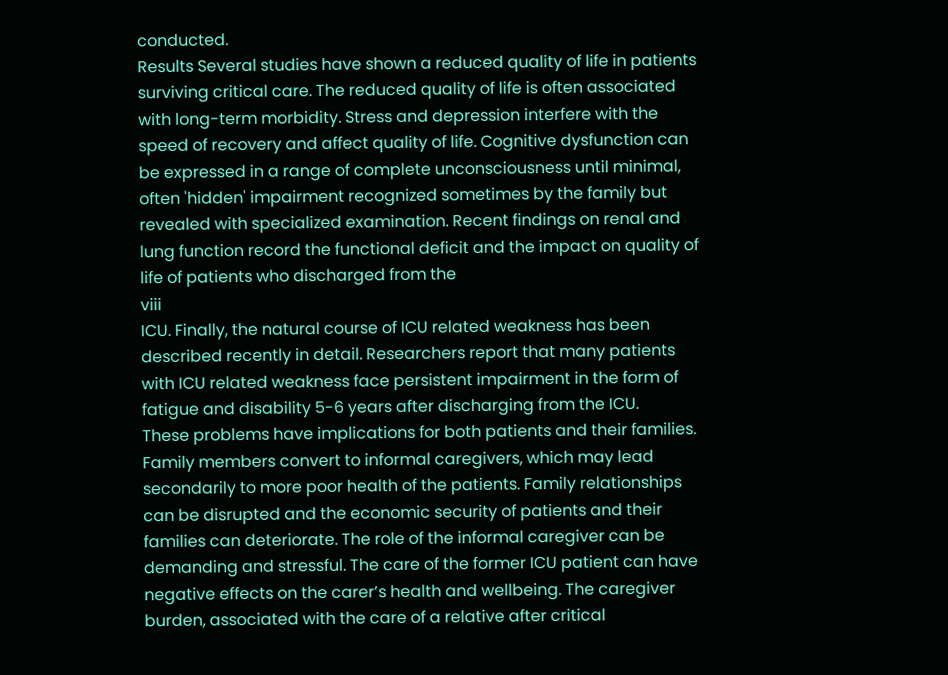conducted.
Results Several studies have shown a reduced quality of life in patients surviving critical care. The reduced quality of life is often associated with long-term morbidity. Stress and depression interfere with the speed of recovery and affect quality of life. Cognitive dysfunction can be expressed in a range of complete unconsciousness until minimal, often 'hidden' impairment recognized sometimes by the family but revealed with specialized examination. Recent findings on renal and lung function record the functional deficit and the impact on quality of life of patients who discharged from the
viii
ICU. Finally, the natural course of ICU related weakness has been described recently in detail. Researchers report that many patients with ICU related weakness face persistent impairment in the form of fatigue and disability 5-6 years after discharging from the ICU.
These problems have implications for both patients and their families. Family members convert to informal caregivers, which may lead secondarily to more poor health of the patients. Family relationships can be disrupted and the economic security of patients and their families can deteriorate. The role of the informal caregiver can be demanding and stressful. The care of the former ICU patient can have negative effects on the carer’s health and wellbeing. The caregiver burden, associated with the care of a relative after critical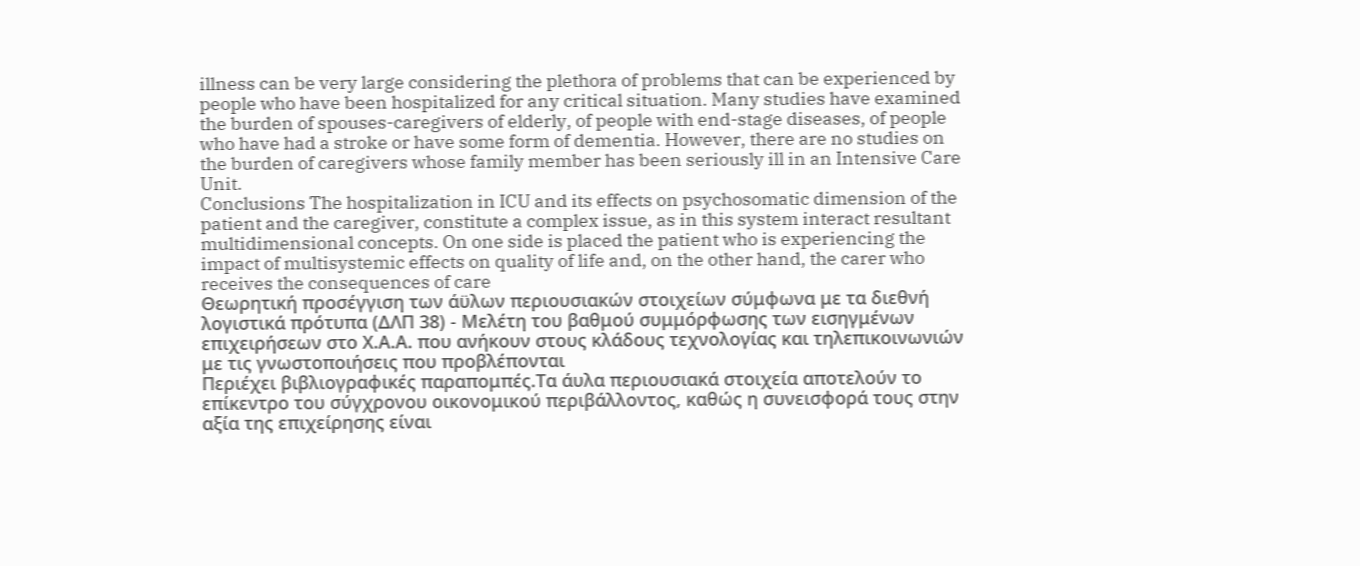illness can be very large considering the plethora of problems that can be experienced by people who have been hospitalized for any critical situation. Many studies have examined the burden of spouses-caregivers of elderly, of people with end-stage diseases, of people who have had a stroke or have some form of dementia. However, there are no studies on the burden of caregivers whose family member has been seriously ill in an Intensive Care Unit.
Conclusions The hospitalization in ICU and its effects on psychosomatic dimension of the patient and the caregiver, constitute a complex issue, as in this system interact resultant multidimensional concepts. On one side is placed the patient who is experiencing the impact of multisystemic effects on quality of life and, on the other hand, the carer who receives the consequences of care
Θεωρητική προσέγγιση των άϋλων περιουσιακών στοιχείων σύμφωνα με τα διεθνή λογιστικά πρότυπα (ΔΛΠ 38) - Μελέτη του βαθμού συμμόρφωσης των εισηγμένων επιχειρήσεων στο Χ.Α.Α. που ανήκουν στους κλάδους τεχνολογίας και τηλεπικοινωνιών με τις γνωστοποιήσεις που προβλέπονται
Περιέχει βιβλιογραφικές παραπομπές.Τα άυλα περιουσιακά στοιχεία αποτελούν το επίκεντρο του σύγχρονου οικονομικού περιβάλλοντος, καθώς η συνεισφορά τους στην αξία της επιχείρησης είναι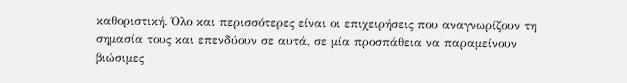καθοριστική. Όλο και περισσότερες είναι οι επιχειρήσεις που αναγνωρίζουν τη σημασία τους και επενδύουν σε αυτά, σε μία προσπάθεια να παραμείνουν βιώσιμες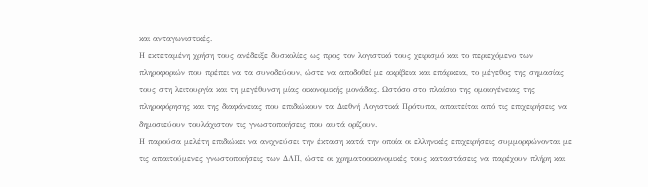και ανταγωνιστικές.
Η εκτεταμένη χρήση τους ανέδειξε δυσκολίες ως προς τον λογιστικό τους χειρισμό και το περιεχόμενο των πληροφοριών που πρέπει να τα συνοδεύουν, ώστε να αποδοθεί με ακρίβεια και επάρκεια, το μέγεθος της σημασίας τους στη λειτουργία και τη μεγέθυνση μίας οικονομικής μονάδας. Ωστόσο στο πλαίσιο της ομοιογένειας της πληροφόρησης και της διαφάνειας που επιδιώκουν τα Διεθνή Λογιστικά Πρότυπα, απαιτείται από τις επιχειρήσεις να δημοσιεύουν τουλάχιστον τις γνωστοποιήσεις που αυτά ορίζουν.
Η παρούσα μελέτη επιδιώκει να ανιχνεύσει την έκταση κατά την οποία οι ελληνικές επιχειρήσεις συμμορφώνονται με τις απαιτούμενες γνωστοποιήσεις των ΔΛΠ, ώστε οι χρηματοοικονομικές τους καταστάσεις να παρέχουν πλήρη και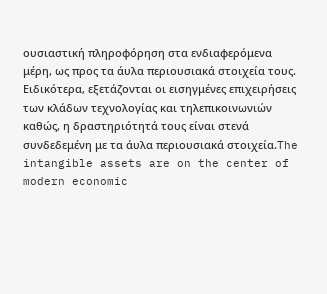ουσιαστική πληροφόρηση στα ενδιαφερόμενα μέρη, ως προς τα άυλα περιουσιακά στοιχεία τους.
Ειδικότερα, εξετάζονται οι εισηγμένες επιχειρήσεις των κλάδων τεχνολογίας και τηλεπικοινωνιών καθώς, η δραστηριότητά τους είναι στενά συνδεδεμένη με τα άυλα περιουσιακά στοιχεία.The intangible assets are on the center of modern economic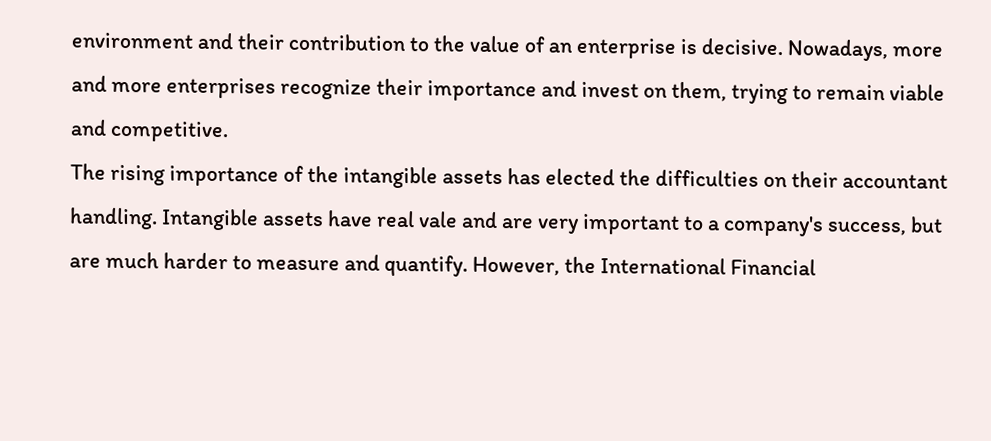environment and their contribution to the value of an enterprise is decisive. Nowadays, more and more enterprises recognize their importance and invest on them, trying to remain viable and competitive.
The rising importance of the intangible assets has elected the difficulties on their accountant handling. Intangible assets have real vale and are very important to a company's success, but are much harder to measure and quantify. However, the International Financial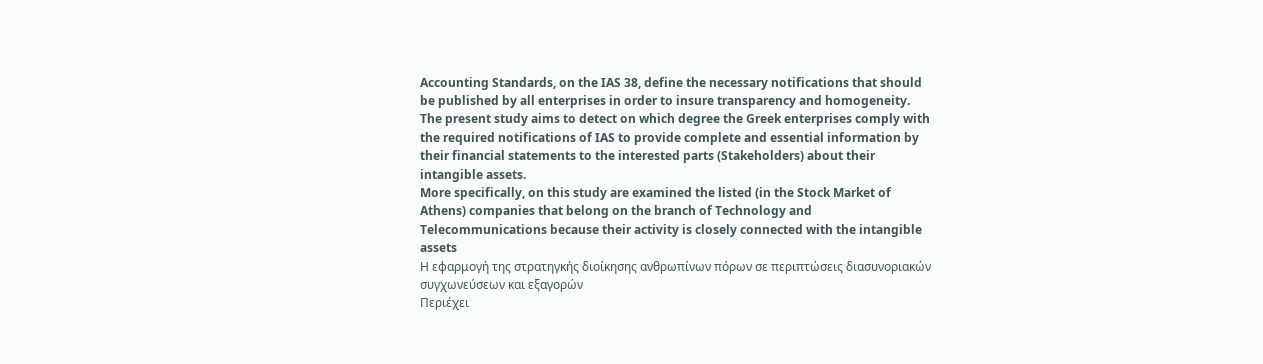Accounting Standards, on the IAS 38, define the necessary notifications that should be published by all enterprises in order to insure transparency and homogeneity.
The present study aims to detect on which degree the Greek enterprises comply with the required notifications of IAS to provide complete and essential information by their financial statements to the interested parts (Stakeholders) about their intangible assets.
More specifically, on this study are examined the listed (in the Stock Market of Athens) companies that belong on the branch of Technology and Telecommunications because their activity is closely connected with the intangible assets
Η εφαρμογή της στρατηγκής διοίκησης ανθρωπίνων πόρων σε περιπτώσεις διασυνοριακών συγχωνεύσεων και εξαγορών
Περιέχει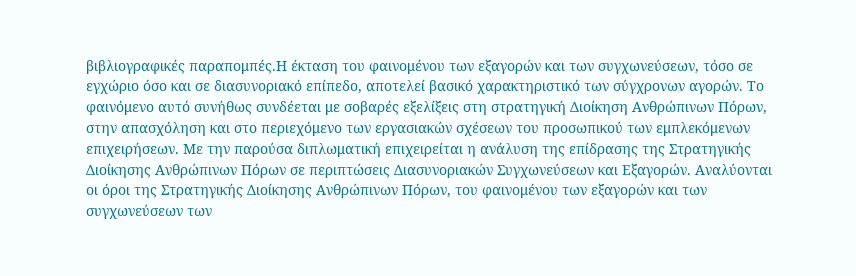βιβλιογραφικές παραπομπές.Η έκταση του φαινομένου των εξαγορών και των συγχωνεύσεων, τόσο σε εγχώριο όσο και σε διασυνοριακό επίπεδο, αποτελεί βασικό χαρακτηριστικό των σύγχρονων αγορών. Το φαινόμενο αυτό συνήθως συνδέεται με σοβαρές εξελίξεις στη στρατηγική Διοίκηση Ανθρώπινων Πόρων, στην απασχόληση και στο περιεχόμενο των εργασιακών σχέσεων του προσωπικού των εμπλεκόμενων επιχειρήσεων. Με την παρούσα διπλωματική επιχειρείται η ανάλυση της επίδρασης της Στρατηγικής Διοίκησης Ανθρώπινων Πόρων σε περιπτώσεις Διασυνοριακών Συγχωνεύσεων και Εξαγορών. Αναλύονται οι όροι της Στρατηγικής Διοίκησης Ανθρώπινων Πόρων, του φαινομένου των εξαγορών και των συγχωνεύσεων των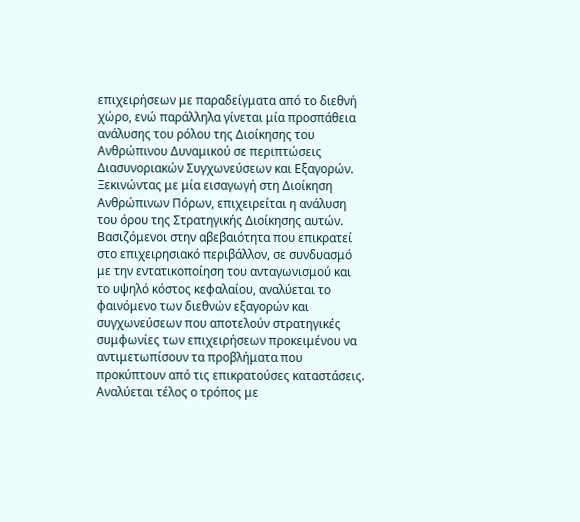επιχειρήσεων με παραδείγματα από το διεθνή χώρο, ενώ παράλληλα γίνεται μία προσπάθεια ανάλυσης του ρόλου της Διοίκησης του Ανθρώπινου Δυναμικού σε περιπτώσεις Διασυνοριακών Συγχωνεύσεων και Εξαγορών.
Ξεκινώντας με μία εισαγωγή στη Διοίκηση Ανθρώπινων Πόρων, επιχειρείται η ανάλυση του όρου της Στρατηγικής Διοίκησης αυτών. Βασιζόμενοι στην αβεβαιότητα που επικρατεί στο επιχειρησιακό περιβάλλον, σε συνδυασμό με την εντατικοποίηση του ανταγωνισμού και το υψηλό κόστος κεφαλαίου, αναλύεται το φαινόμενο των διεθνών εξαγορών και συγχωνεύσεων που αποτελούν στρατηγικές συμφωνίες των επιχειρήσεων προκειμένου να αντιμετωπίσουν τα προβλήματα που προκύπτουν από τις επικρατούσες καταστάσεις. Αναλύεται τέλος ο τρόπος με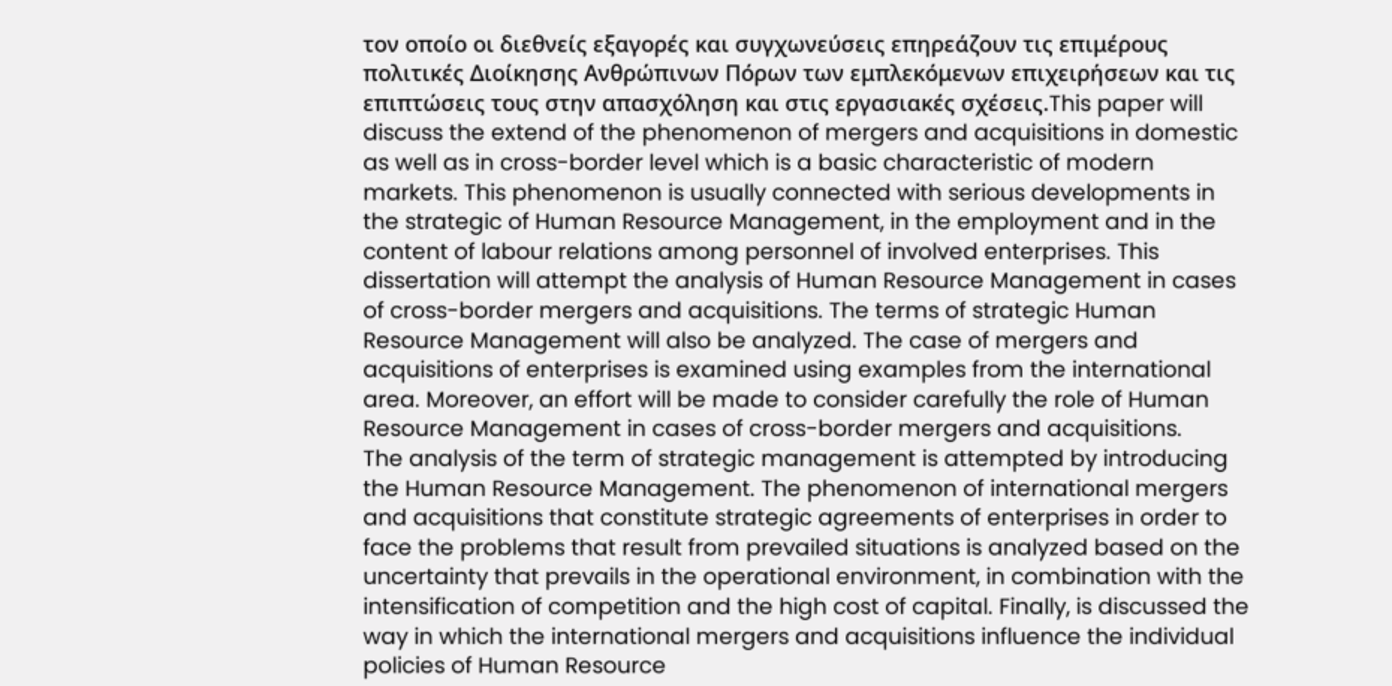τον οποίο οι διεθνείς εξαγορές και συγχωνεύσεις επηρεάζουν τις επιμέρους πολιτικές Διοίκησης Ανθρώπινων Πόρων των εμπλεκόμενων επιχειρήσεων και τις επιπτώσεις τους στην απασχόληση και στις εργασιακές σχέσεις.This paper will discuss the extend of the phenomenon of mergers and acquisitions in domestic as well as in cross-border level which is a basic characteristic of modern markets. This phenomenon is usually connected with serious developments in the strategic of Human Resource Management, in the employment and in the content of labour relations among personnel of involved enterprises. This dissertation will attempt the analysis of Human Resource Management in cases of cross-border mergers and acquisitions. The terms of strategic Human Resource Management will also be analyzed. The case of mergers and acquisitions of enterprises is examined using examples from the international area. Moreover, an effort will be made to consider carefully the role of Human Resource Management in cases of cross-border mergers and acquisitions.
The analysis of the term of strategic management is attempted by introducing the Human Resource Management. The phenomenon of international mergers and acquisitions that constitute strategic agreements of enterprises in order to face the problems that result from prevailed situations is analyzed based on the uncertainty that prevails in the operational environment, in combination with the intensification of competition and the high cost of capital. Finally, is discussed the way in which the international mergers and acquisitions influence the individual policies of Human Resource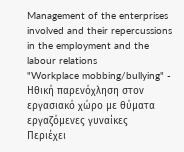Management of the enterprises involved and their repercussions in the employment and the labour relations
"Workplace mobbing/bullying" - Ηθική παρενόχληση στον εργασιακό χώρο με θύματα εργαζόμενες γυναίκες
Περιέχει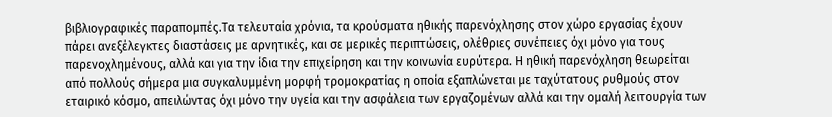βιβλιογραφικές παραπομπές.Τα τελευταία χρόνια, τα κρούσματα ηθικής παρενόχλησης στον χώρο εργασίας έχουν πάρει ανεξέλεγκτες διαστάσεις με αρνητικές, και σε μερικές περιπτώσεις, ολέθριες συνέπειες όχι μόνο για τους παρενοχλημένους, αλλά και για την ίδια την επιχείρηση και την κοινωνία ευρύτερα. Η ηθική παρενόχληση θεωρείται από πολλούς σήμερα μια συγκαλυμμένη μορφή τρομοκρατίας η οποία εξαπλώνεται με ταχύτατους ρυθμούς στον εταιρικό κόσμο, απειλώντας όχι μόνο την υγεία και την ασφάλεια των εργαζομένων αλλά και την ομαλή λειτουργία των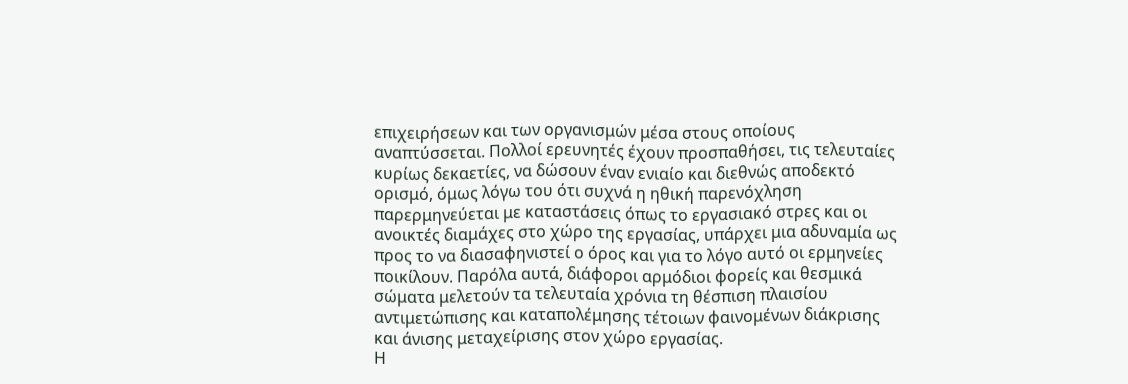επιχειρήσεων και των οργανισμών μέσα στους οποίους αναπτύσσεται. Πολλοί ερευνητές έχουν προσπαθήσει, τις τελευταίες κυρίως δεκαετίες, να δώσουν έναν ενιαίο και διεθνώς αποδεκτό ορισμό, όμως λόγω του ότι συχνά η ηθική παρενόχληση παρερμηνεύεται με καταστάσεις όπως το εργασιακό στρες και οι ανοικτές διαμάχες στο χώρο της εργασίας, υπάρχει μια αδυναμία ως προς το να διασαφηνιστεί ο όρος και για το λόγο αυτό οι ερμηνείες ποικίλουν. Παρόλα αυτά, διάφοροι αρμόδιοι φορείς και θεσμικά σώματα μελετούν τα τελευταία χρόνια τη θέσπιση πλαισίου αντιμετώπισης και καταπολέμησης τέτοιων φαινομένων διάκρισης και άνισης μεταχείρισης στον χώρο εργασίας.
Η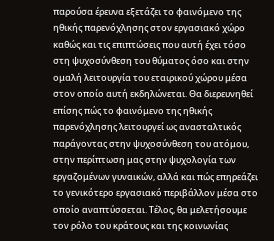παρούσα έρευνα εξετάζει το φαινόμενο της ηθικής παρενόχλησης στον εργασιακό χώρο καθώς και τις επιπτώσεις που αυτή έχει τόσο στη ψυχοσύνθεση του θύματος όσο και στην ομαλή λειτουργία του εταιρικού χώρου μέσα στον οποίο αυτή εκδηλώνεται. Θα διερευνηθεί επίσης πώς το φαινόμενο της ηθικής παρενόχλησης λειτουργεί ως ανασταλτικός παράγοντας στην ψυχοσύνθεση του ατόμου, στην περίπτωση μας στην ψυχολογία των εργαζομένων γυναικών, αλλά και πώς επηρεάζει το γενικότερο εργασιακό περιβάλλον μέσα στο οποίο αναπτύσσεται. Τέλος, θα μελετήσουμε τον ρόλο του κράτους και της κοινωνίας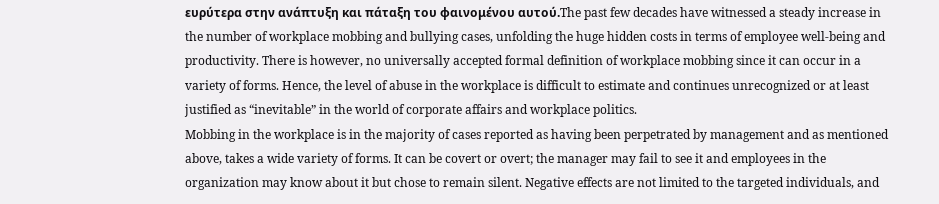ευρύτερα στην ανάπτυξη και πάταξη του φαινομένου αυτού.The past few decades have witnessed a steady increase in the number of workplace mobbing and bullying cases, unfolding the huge hidden costs in terms of employee well-being and productivity. There is however, no universally accepted formal definition of workplace mobbing since it can occur in a variety of forms. Hence, the level of abuse in the workplace is difficult to estimate and continues unrecognized or at least justified as “inevitable” in the world of corporate affairs and workplace politics.
Mobbing in the workplace is in the majority of cases reported as having been perpetrated by management and as mentioned above, takes a wide variety of forms. It can be covert or overt; the manager may fail to see it and employees in the organization may know about it but chose to remain silent. Negative effects are not limited to the targeted individuals, and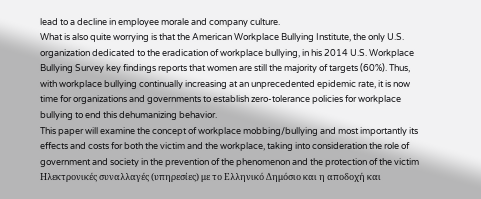lead to a decline in employee morale and company culture.
What is also quite worrying is that the American Workplace Bullying Institute, the only U.S. organization dedicated to the eradication of workplace bullying, in his 2014 U.S. Workplace Bullying Survey key findings reports that women are still the majority of targets (60%). Thus, with workplace bullying continually increasing at an unprecedented epidemic rate, it is now time for organizations and governments to establish zero-tolerance policies for workplace bullying to end this dehumanizing behavior.
This paper will examine the concept of workplace mobbing/bullying and most importantly its effects and costs for both the victim and the workplace, taking into consideration the role of government and society in the prevention of the phenomenon and the protection of the victim
Ηλεκτρονικές συναλλαγές (υπηρεσίες) με το Ελληνικό Δημόσιο και η αποδοχή και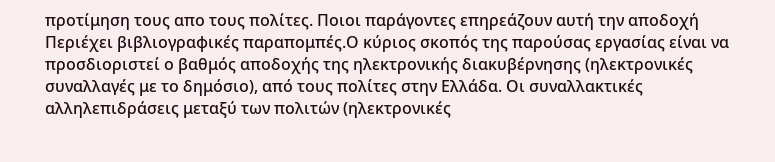προτίμηση τους απο τους πολίτες. Ποιοι παράγοντες επηρεάζουν αυτή την αποδοχή
Περιέχει βιβλιογραφικές παραπομπές.Ο κύριος σκοπός της παρούσας εργασίας είναι να προσδιοριστεί ο βαθμός αποδοχής της ηλεκτρονικής διακυβέρνησης (ηλεκτρονικές συναλλαγές με το δημόσιο), από τους πολίτες στην Ελλάδα. Οι συναλλακτικές αλληλεπιδράσεις μεταξύ των πολιτών (ηλεκτρονικές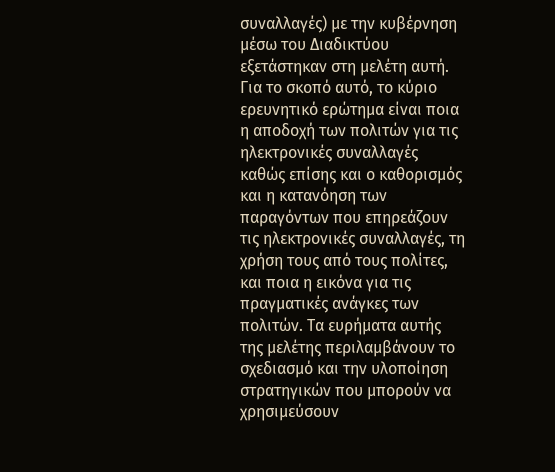συναλλαγές) με την κυβέρνηση μέσω του Διαδικτύου εξετάστηκαν στη μελέτη αυτή. Για το σκοπό αυτό, το κύριο ερευνητικό ερώτημα είναι ποια η αποδοχή των πολιτών για τις ηλεκτρονικές συναλλαγές καθώς επίσης και ο καθορισμός και η κατανόηση των παραγόντων που επηρεάζουν τις ηλεκτρονικές συναλλαγές, τη χρήση τους από τους πολίτες, και ποια η εικόνα για τις πραγματικές ανάγκες των πολιτών. Τα ευρήματα αυτής της μελέτης περιλαμβάνουν το σχεδιασμό και την υλοποίηση στρατηγικών που μπορούν να χρησιμεύσουν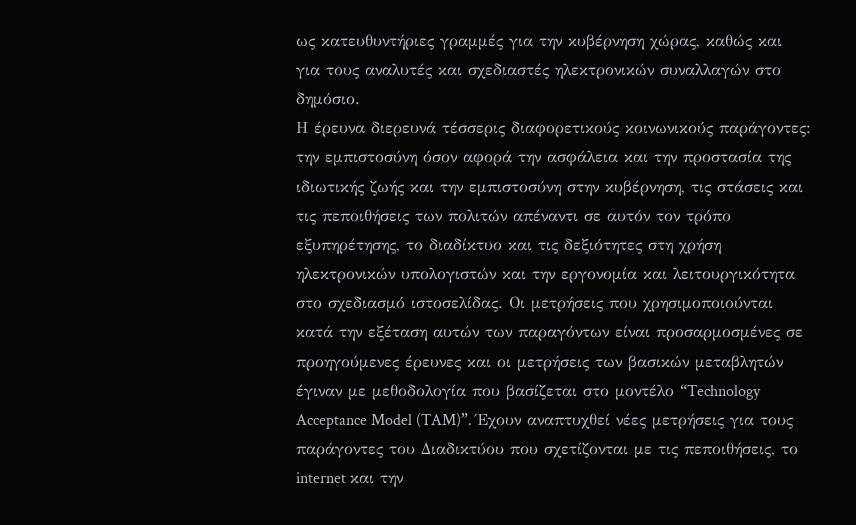ως κατευθυντήριες γραμμές για την κυβέρνηση χώρας, καθώς και για τους αναλυτές και σχεδιαστές ηλεκτρονικών συναλλαγών στο δημόσιο.
Η έρευνα διερευνά τέσσερις διαφορετικούς κοινωνικούς παράγοντες: την εμπιστοσύνη όσον αφορά την ασφάλεια και την προστασία της ιδιωτικής ζωής και την εμπιστοσύνη στην κυβέρνηση, τις στάσεις και τις πεποιθήσεις των πολιτών απέναντι σε αυτόν τον τρόπο εξυπηρέτησης, το διαδίκτυο και τις δεξιότητες στη χρήση ηλεκτρονικών υπολογιστών και την εργονομία και λειτουργικότητα στο σχεδιασμό ιστοσελίδας. Οι μετρήσεις που χρησιμοποιούνται κατά την εξέταση αυτών των παραγόντων είναι προσαρμοσμένες σε προηγούμενες έρευνες και οι μετρήσεις των βασικών μεταβλητών έγιναν με μεθοδολογία που βασίζεται στο μοντέλο “Technology Acceptance Model (TAM)”. Έχουν αναπτυχθεί νέες μετρήσεις για τους παράγοντες του Διαδικτύου που σχετίζονται με τις πεποιθήσεις, το internet και την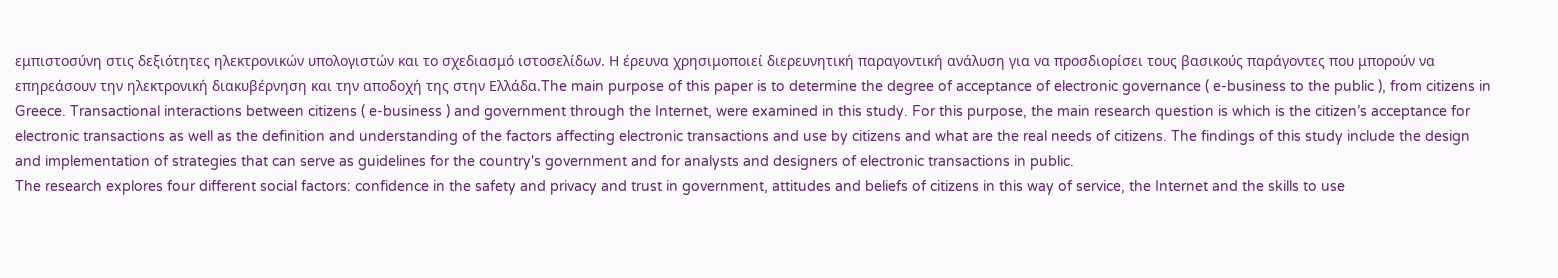εμπιστοσύνη στις δεξιότητες ηλεκτρονικών υπολογιστών και το σχεδιασμό ιστοσελίδων. Η έρευνα χρησιμοποιεί διερευνητική παραγοντική ανάλυση για να προσδιορίσει τους βασικούς παράγοντες που μπορούν να επηρεάσουν την ηλεκτρονική διακυβέρνηση και την αποδοχή της στην Ελλάδα.The main purpose of this paper is to determine the degree of acceptance of electronic governance ( e-business to the public ), from citizens in Greece. Transactional interactions between citizens ( e-business ) and government through the Internet, were examined in this study. For this purpose, the main research question is which is the citizen’s acceptance for electronic transactions as well as the definition and understanding of the factors affecting electronic transactions and use by citizens and what are the real needs of citizens. The findings of this study include the design and implementation of strategies that can serve as guidelines for the country's government and for analysts and designers of electronic transactions in public.
The research explores four different social factors: confidence in the safety and privacy and trust in government, attitudes and beliefs of citizens in this way of service, the Internet and the skills to use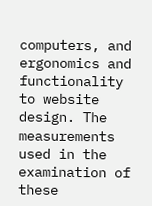computers, and ergonomics and functionality to website design. The measurements used in the examination of these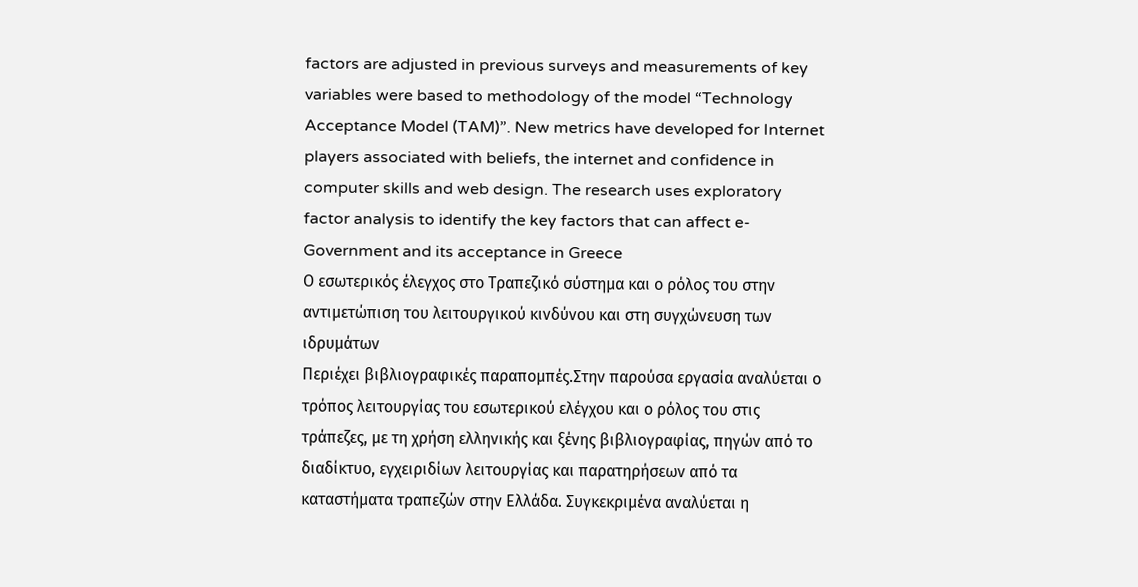factors are adjusted in previous surveys and measurements of key variables were based to methodology of the model “Technology Acceptance Model (TAM)”. New metrics have developed for Internet players associated with beliefs, the internet and confidence in computer skills and web design. The research uses exploratory factor analysis to identify the key factors that can affect e-Government and its acceptance in Greece
Ο εσωτερικός έλεγχος στο Τραπεζικό σύστημα και ο ρόλος του στην αντιμετώπιση του λειτουργικού κινδύνου και στη συγχώνευση των ιδρυμάτων
Περιέχει βιβλιογραφικές παραπομπές.Στην παρούσα εργασία αναλύεται ο τρόπος λειτουργίας του εσωτερικού ελέγχου και ο ρόλος του στις τράπεζες, με τη χρήση ελληνικής και ξένης βιβλιογραφίας, πηγών από το διαδίκτυο, εγχειριδίων λειτουργίας και παρατηρήσεων από τα καταστήματα τραπεζών στην Ελλάδα. Συγκεκριμένα αναλύεται η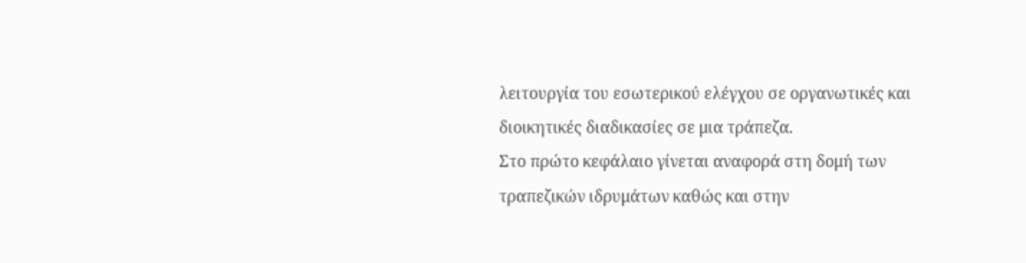λειτουργία του εσωτερικού ελέγχου σε οργανωτικές και διοικητικές διαδικασίες σε μια τράπεζα.
Στο πρώτο κεφάλαιο γίνεται αναφορά στη δομή των τραπεζικών ιδρυμάτων καθώς και στην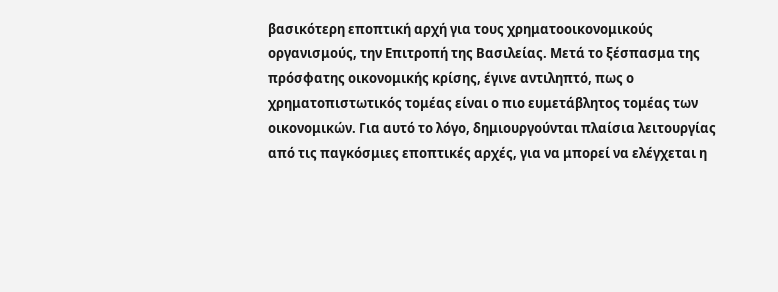βασικότερη εποπτική αρχή για τους χρηματοοικονομικούς οργανισμούς, την Επιτροπή της Βασιλείας. Μετά το ξέσπασμα της πρόσφατης οικονομικής κρίσης, έγινε αντιληπτό, πως ο χρηματοπιστωτικός τομέας είναι ο πιο ευμετάβλητος τομέας των οικονομικών. Για αυτό το λόγο, δημιουργούνται πλαίσια λειτουργίας από τις παγκόσμιες εποπτικές αρχές, για να μπορεί να ελέγχεται η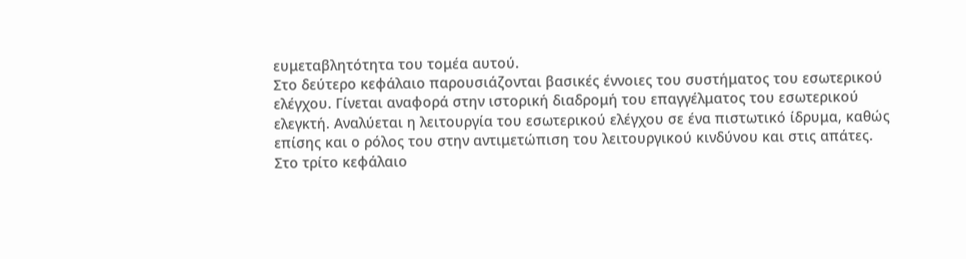ευμεταβλητότητα του τομέα αυτού.
Στο δεύτερο κεφάλαιο παρουσιάζονται βασικές έννοιες του συστήματος του εσωτερικού ελέγχου. Γίνεται αναφορά στην ιστορική διαδρομή του επαγγέλματος του εσωτερικού ελεγκτή. Αναλύεται η λειτουργία του εσωτερικού ελέγχου σε ένα πιστωτικό ίδρυμα, καθώς επίσης και ο ρόλος του στην αντιμετώπιση του λειτουργικού κινδύνου και στις απάτες.
Στο τρίτο κεφάλαιο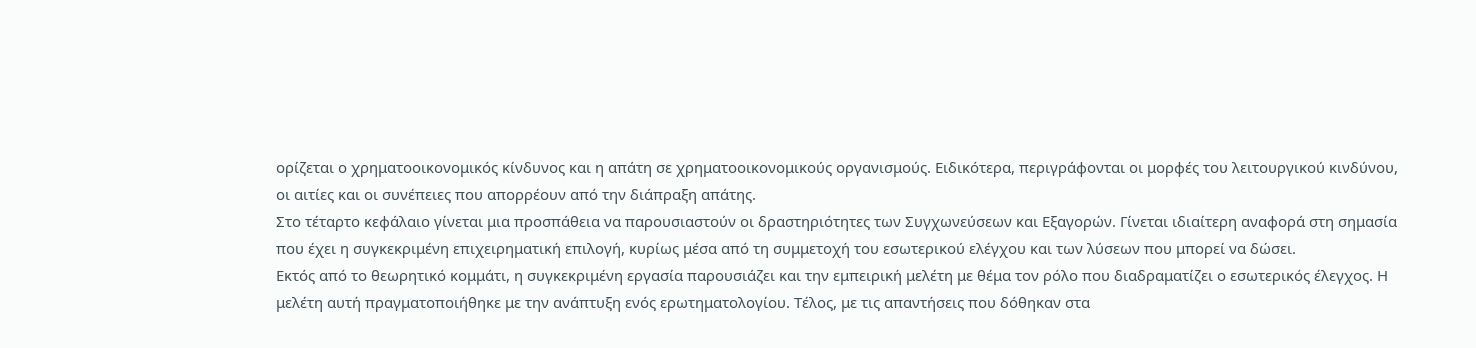ορίζεται ο χρηματοοικονομικός κίνδυνος και η απάτη σε χρηματοοικονομικούς οργανισμούς. Ειδικότερα, περιγράφονται οι μορφές του λειτουργικού κινδύνου, οι αιτίες και οι συνέπειες που απορρέουν από την διάπραξη απάτης.
Στο τέταρτο κεφάλαιο γίνεται μια προσπάθεια να παρουσιαστούν οι δραστηριότητες των Συγχωνεύσεων και Εξαγορών. Γίνεται ιδιαίτερη αναφορά στη σημασία που έχει η συγκεκριμένη επιχειρηματική επιλογή, κυρίως μέσα από τη συμμετοχή του εσωτερικού ελέγχου και των λύσεων που μπορεί να δώσει.
Εκτός από το θεωρητικό κομμάτι, η συγκεκριμένη εργασία παρουσιάζει και την εμπειρική μελέτη με θέμα τον ρόλο που διαδραματίζει ο εσωτερικός έλεγχος. Η μελέτη αυτή πραγματοποιήθηκε με την ανάπτυξη ενός ερωτηματολογίου. Τέλος, με τις απαντήσεις που δόθηκαν στα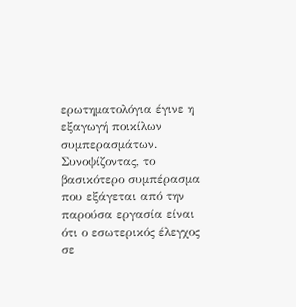ερωτηματολόγια έγινε η εξαγωγή ποικίλων συμπερασμάτων.
Συνοψίζοντας, το βασικότερο συμπέρασμα που εξάγεται από την παρούσα εργασία είναι ότι ο εσωτερικός έλεγχος σε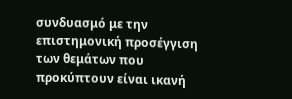συνδυασμό με την επιστημονική προσέγγιση των θεμάτων που προκύπτουν είναι ικανή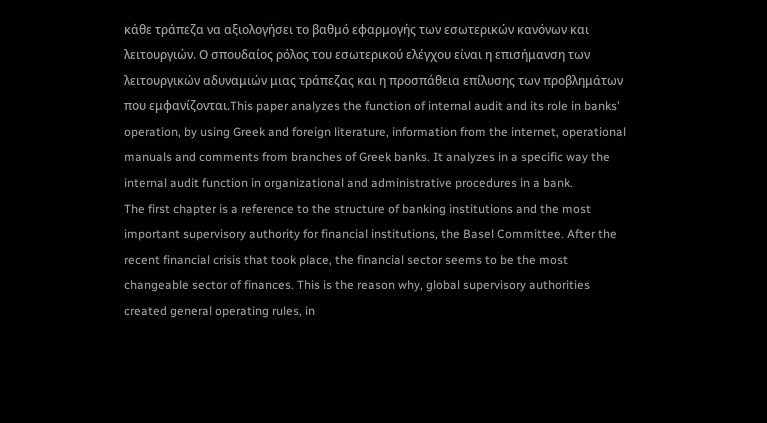κάθε τράπεζα να αξιολογήσει το βαθμό εφαρμογής των εσωτερικών κανόνων και λειτουργιών. Ο σπουδαίος ρόλος του εσωτερικού ελέγχου είναι η επισήμανση των λειτουργικών αδυναμιών μιας τράπεζας και η προσπάθεια επίλυσης των προβλημάτων που εμφανίζονται.This paper analyzes the function of internal audit and its role in banks’ operation, by using Greek and foreign literature, information from the internet, operational manuals and comments from branches of Greek banks. It analyzes in a specific way the internal audit function in organizational and administrative procedures in a bank.
The first chapter is a reference to the structure of banking institutions and the most important supervisory authority for financial institutions, the Basel Committee. After the recent financial crisis that took place, the financial sector seems to be the most changeable sector of finances. This is the reason why, global supervisory authorities created general operating rules, in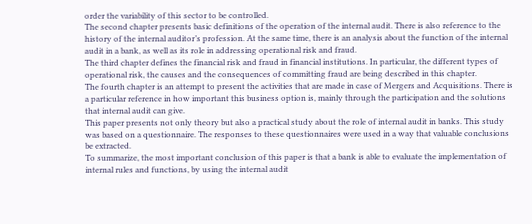order the variability of this sector to be controlled.
The second chapter presents basic definitions of the operation of the internal audit. There is also reference to the history of the internal auditor’s profession. At the same time, there is an analysis about the function of the internal audit in a bank, as well as its role in addressing operational risk and fraud.
The third chapter defines the financial risk and fraud in financial institutions. In particular, the different types of operational risk, the causes and the consequences of committing fraud are being described in this chapter.
The fourth chapter is an attempt to present the activities that are made in case of Mergers and Acquisitions. There is a particular reference in how important this business option is, mainly through the participation and the solutions that internal audit can give.
This paper presents not only theory but also a practical study about the role of internal audit in banks. This study was based on a questionnaire. The responses to these questionnaires were used in a way that valuable conclusions be extracted.
To summarize, the most important conclusion of this paper is that a bank is able to evaluate the implementation of internal rules and functions, by using the internal audit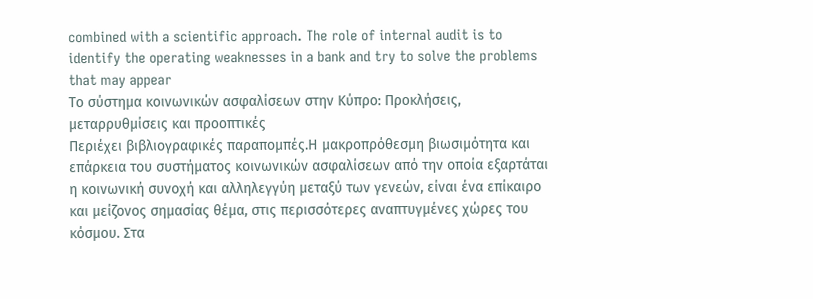combined with a scientific approach. The role of internal audit is to identify the operating weaknesses in a bank and try to solve the problems that may appear
Το σύστημα κοινωνικών ασφαλίσεων στην Κύπρο: Προκλήσεις, μεταρρυθμίσεις και προοπτικές
Περιέχει βιβλιογραφικές παραπομπές.Η μακροπρόθεσμη βιωσιμότητα και επάρκεια του συστήματος κοινωνικών ασφαλίσεων από την οποία εξαρτάται η κοινωνική συνοχή και αλληλεγγύη μεταξύ των γενεών, είναι ένα επίκαιρο και μείζονος σημασίας θέμα, στις περισσότερες αναπτυγμένες χώρες του κόσμου. Στα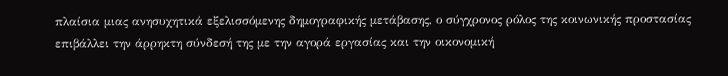πλαίσια μιας ανησυχητικά εξελισσόμενης δημογραφικής μετάβασης, ο σύγχρονος ρόλος της κοινωνικής προστασίας επιβάλλει την άρρηκτη σύνδεσή της με την αγορά εργασίας και την οικονομική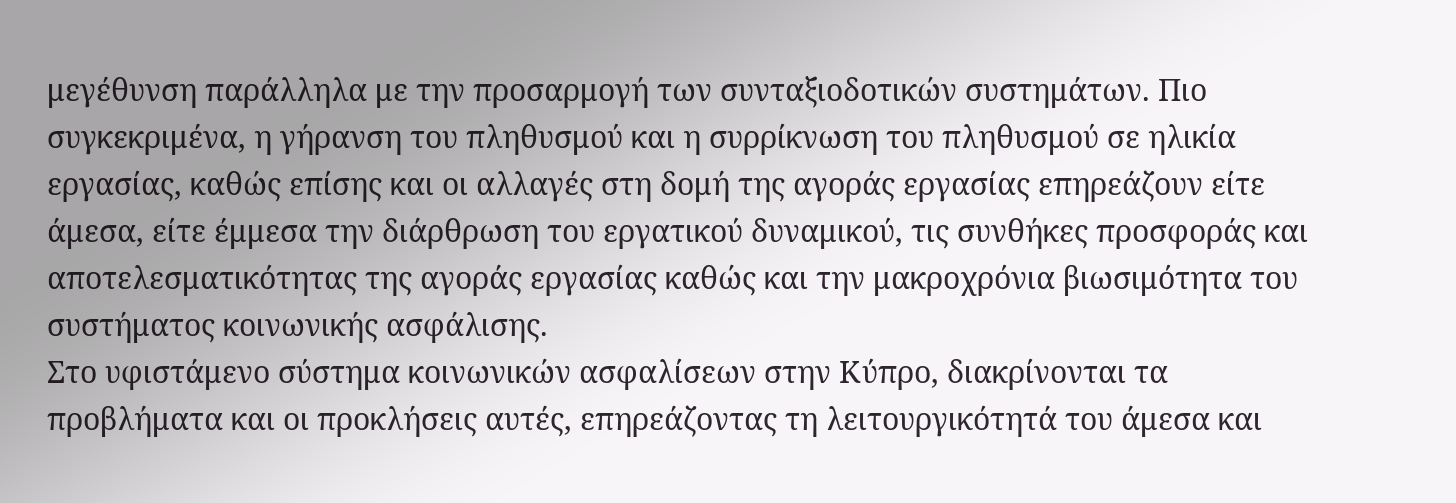μεγέθυνση παράλληλα με την προσαρμογή των συνταξιοδοτικών συστημάτων. Πιο συγκεκριμένα, η γήρανση του πληθυσμού και η συρρίκνωση του πληθυσμού σε ηλικία εργασίας, καθώς επίσης και οι αλλαγές στη δομή της αγοράς εργασίας επηρεάζουν είτε άμεσα, είτε έμμεσα την διάρθρωση του εργατικού δυναμικού, τις συνθήκες προσφοράς και αποτελεσματικότητας της αγοράς εργασίας καθώς και την μακροχρόνια βιωσιμότητα του συστήματος κοινωνικής ασφάλισης.
Στο υφιστάμενο σύστημα κοινωνικών ασφαλίσεων στην Κύπρο, διακρίνονται τα προβλήματα και οι προκλήσεις αυτές, επηρεάζοντας τη λειτουργικότητά του άμεσα και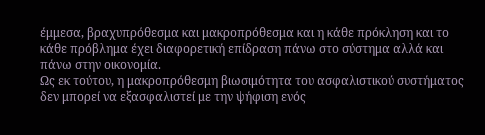έμμεσα, βραχυπρόθεσμα και μακροπρόθεσμα και η κάθε πρόκληση και το κάθε πρόβλημα έχει διαφορετική επίδραση πάνω στο σύστημα αλλά και πάνω στην οικονομία.
Ως εκ τούτου, η μακροπρόθεσμη βιωσιμότητα του ασφαλιστικού συστήματος δεν μπορεί να εξασφαλιστεί με την ψήφιση ενός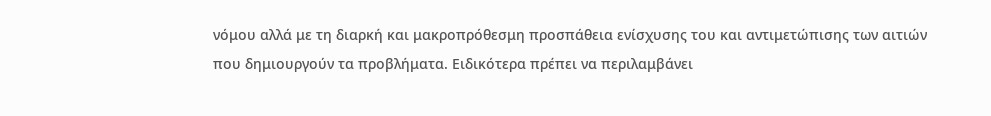νόμου αλλά με τη διαρκή και μακροπρόθεσμη προσπάθεια ενίσχυσης του και αντιμετώπισης των αιτιών που δημιουργούν τα προβλήματα. Ειδικότερα πρέπει να περιλαμβάνει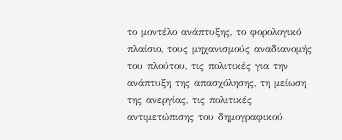το μοντέλο ανάπτυξης, το φορολογικό πλαίσιο, τους μηχανισμούς αναδιανομής του πλούτου, τις πολιτικές για την ανάπτυξη της απασχόλησης, τη μείωση της ανεργίας, τις πολιτικές αντιμετώπισης του δημογραφικού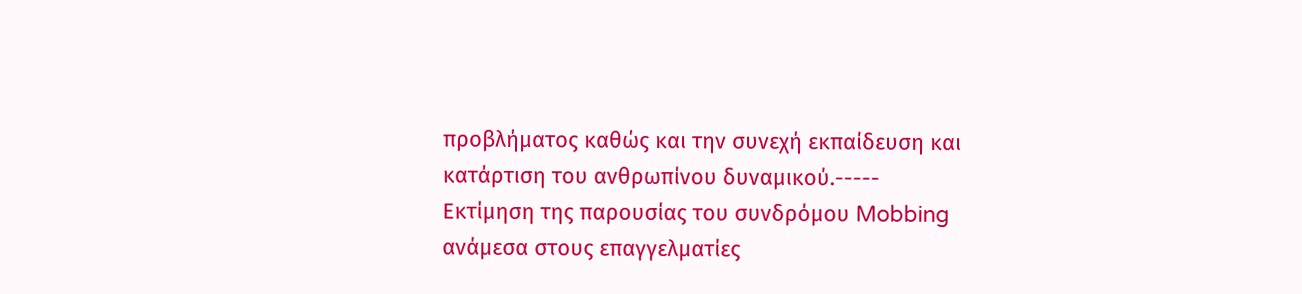προβλήματος καθώς και την συνεχή εκπαίδευση και κατάρτιση του ανθρωπίνου δυναμικού.-----
Εκτίμηση της παρουσίας του συνδρόμου Mobbing ανάμεσα στους επαγγελματίες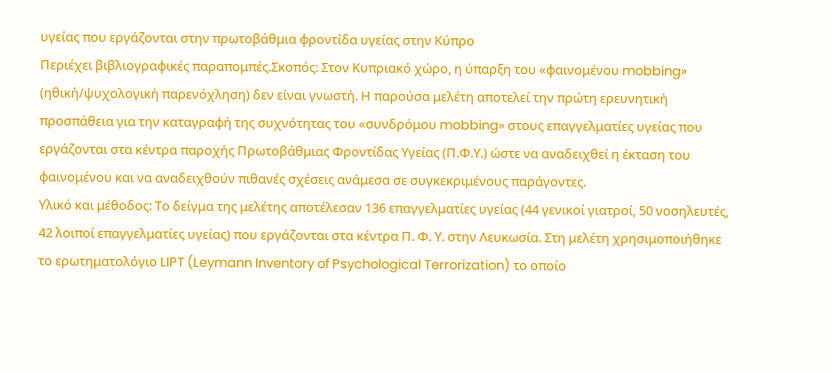υγείας που εργάζονται στην πρωτοβάθμια φροντίδα υγείας στην Κύπρο
Περιέχει βιβλιογραφικές παραπομπές.Σκοπός: Στον Κυπριακό χώρο, η ύπαρξη του «φαινομένου mobbing» (ηθική/ψυχολογική παρενόχληση) δεν είναι γνωστή. Η παρούσα μελέτη αποτελεί την πρώτη ερευνητική προσπάθεια για την καταγραφή της συχνότητας του «συνδρόμου mobbing» στους επαγγελματίες υγείας που εργάζονται στα κέντρα παροχής Πρωτοβάθμιας Φροντίδας Υγείας (Π.Φ.Υ.) ώστε να αναδειχθεί η έκταση του φαινομένου και να αναδειχθούν πιθανές σχέσεις ανάμεσα σε συγκεκριμένους παράγοντες.
Υλικό και μέθοδος: Το δείγμα της μελέτης αποτέλεσαν 136 επαγγελματίες υγείας (44 γενικοί γιατροί, 50 νοσηλευτές, 42 λοιποί επαγγελματίες υγείας) που εργάζονται στα κέντρα Π. Φ. Υ. στην Λευκωσία. Στη μελέτη χρησιμοποιήθηκε το ερωτηματολόγιο LIPT (Leymann Inventory of Psychological Terrorization) το οποίο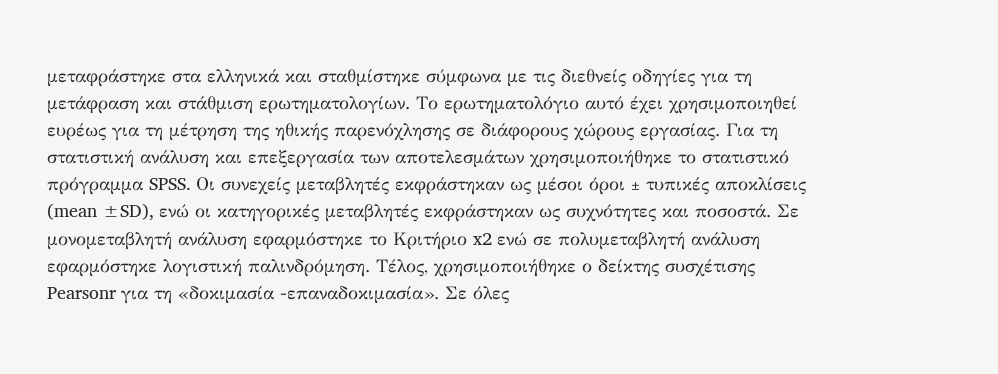μεταφράστηκε στα ελληνικά και σταθμίστηκε σύμφωνα με τις διεθνείς οδηγίες για τη μετάφραση και στάθμιση ερωτηματολογίων. Το ερωτηματολόγιο αυτό έχει χρησιμοποιηθεί ευρέως για τη μέτρηση της ηθικής παρενόχλησης σε διάφορους χώρους εργασίας. Για τη στατιστική ανάλυση και επεξεργασία των αποτελεσμάτων χρησιμοποιήθηκε το στατιστικό πρόγραμμα SPSS. Οι συνεχείς μεταβλητές εκφράστηκαν ως μέσοι όροι ± τυπικές αποκλίσεις (mean ±SD), ενώ οι κατηγορικές μεταβλητές εκφράστηκαν ως συχνότητες και ποσοστά. Σε μονομεταβλητή ανάλυση εφαρμόστηκε το Κριτήριο x2 ενώ σε πολυμεταβλητή ανάλυση εφαρμόστηκε λογιστική παλινδρόμηση. Τέλος, χρησιμοποιήθηκε ο δείκτης συσχέτισης Pearsonr για τη «δοκιμασία -επαναδοκιμασία». Σε όλες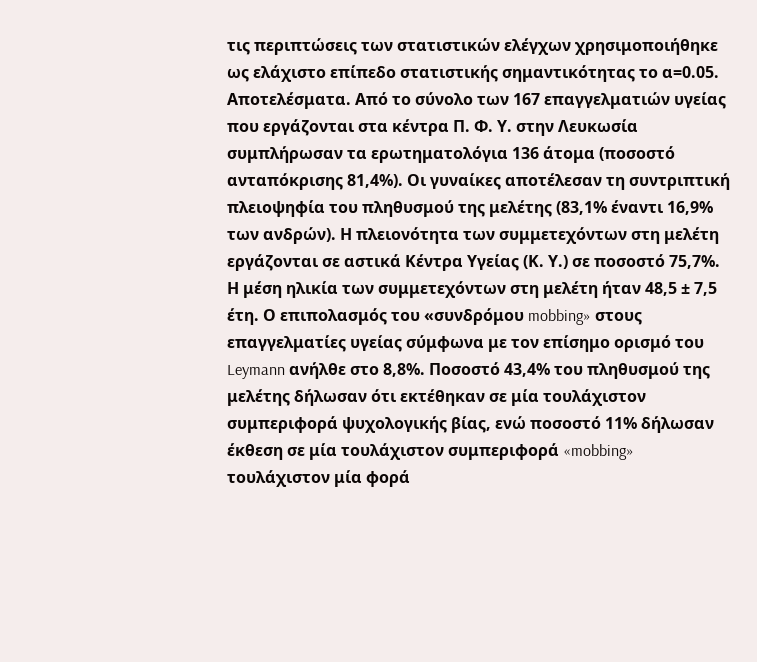τις περιπτώσεις των στατιστικών ελέγχων χρησιμοποιήθηκε ως ελάχιστο επίπεδο στατιστικής σημαντικότητας το α=0.05.
Αποτελέσματα. Από το σύνολο των 167 επαγγελματιών υγείας που εργάζονται στα κέντρα Π. Φ. Υ. στην Λευκωσία συμπλήρωσαν τα ερωτηματολόγια 136 άτομα (ποσοστό ανταπόκρισης 81,4%). Οι γυναίκες αποτέλεσαν τη συντριπτική πλειοψηφία του πληθυσμού της μελέτης (83,1% έναντι 16,9% των ανδρών). Η πλειονότητα των συμμετεχόντων στη μελέτη εργάζονται σε αστικά Κέντρα Υγείας (Κ. Υ.) σε ποσοστό 75,7%. Η μέση ηλικία των συμμετεχόντων στη μελέτη ήταν 48,5 ± 7,5 έτη. Ο επιπολασμός του «συνδρόμου mobbing» στους επαγγελματίες υγείας σύμφωνα με τον επίσημο ορισμό του Leymann ανήλθε στο 8,8%. Ποσοστό 43,4% του πληθυσμού της μελέτης δήλωσαν ότι εκτέθηκαν σε μία τουλάχιστον συμπεριφορά ψυχολογικής βίας, ενώ ποσοστό 11% δήλωσαν έκθεση σε μία τουλάχιστον συμπεριφορά «mobbing» τουλάχιστον μία φορά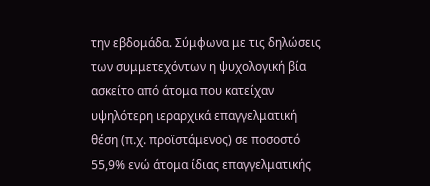την εβδομάδα. Σύμφωνα με τις δηλώσεις των συμμετεχόντων η ψυχολογική βία ασκείτο από άτομα που κατείχαν υψηλότερη ιεραρχικά επαγγελματική θέση (π.χ. προϊστάμενος) σε ποσοστό 55,9% ενώ άτομα ίδιας επαγγελματικής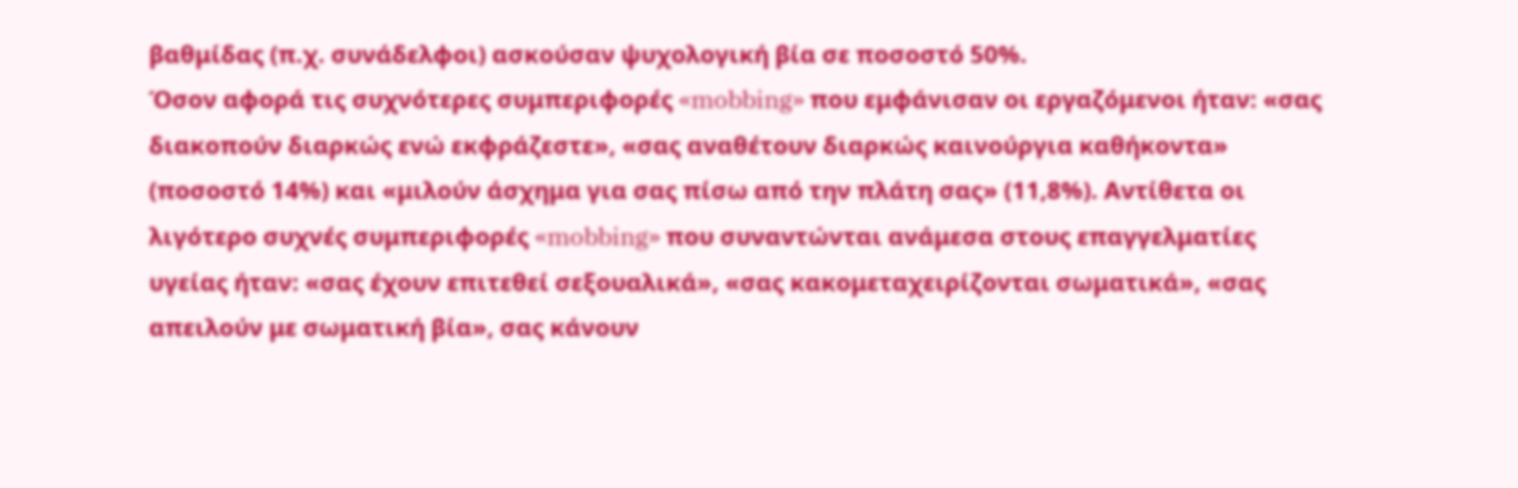βαθμίδας (π.χ. συνάδελφοι) ασκούσαν ψυχολογική βία σε ποσοστό 50%.
Όσον αφορά τις συχνότερες συμπεριφορές «mobbing» που εμφάνισαν οι εργαζόμενοι ήταν: «σας διακοπούν διαρκώς ενώ εκφράζεστε», «σας αναθέτουν διαρκώς καινούργια καθήκοντα» (ποσοστό 14%) και «μιλούν άσχημα για σας πίσω από την πλάτη σας» (11,8%). Αντίθετα οι λιγότερο συχνές συμπεριφορές «mobbing» που συναντώνται ανάμεσα στους επαγγελματίες υγείας ήταν: «σας έχουν επιτεθεί σεξουαλικά», «σας κακομεταχειρίζονται σωματικά», «σας απειλούν με σωματική βία», σας κάνουν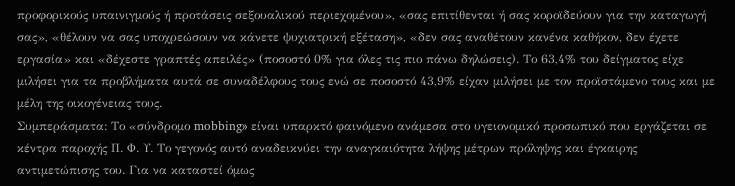προφορικούς υπαινιγμούς ή προτάσεις σεξουαλικού περιεχομένου», «σας επιτίθενται ή σας κοροϊδεύουν για την καταγωγή σας», «θέλουν να σας υποχρεώσουν να κάνετε ψυχιατρική εξέταση», «δεν σας αναθέτουν κανένα καθήκον, δεν έχετε εργασία» και «δέχεστε γραπτές απειλές» (ποσοστό 0% για όλες τις πιο πάνω δηλώσεις). Το 63,4% του δείγματος είχε μιλήσει για τα προβλήματα αυτά σε συναδέλφους τους ενώ σε ποσοστό 43,9% είχαν μιλήσει με τον προϊστάμενο τους και με μέλη της οικογένειας τους.
Συμπεράσματα: Το «σύνδρομο mobbing» είναι υπαρκτό φαινόμενο ανάμεσα στο υγειονομικό προσωπικό που εργάζεται σε κέντρα παροχής Π. Φ. Υ. Το γεγονός αυτό αναδεικνύει την αναγκαιότητα λήψης μέτρων πρόληψης και έγκαιρης αντιμετώπισης του. Για να καταστεί όμως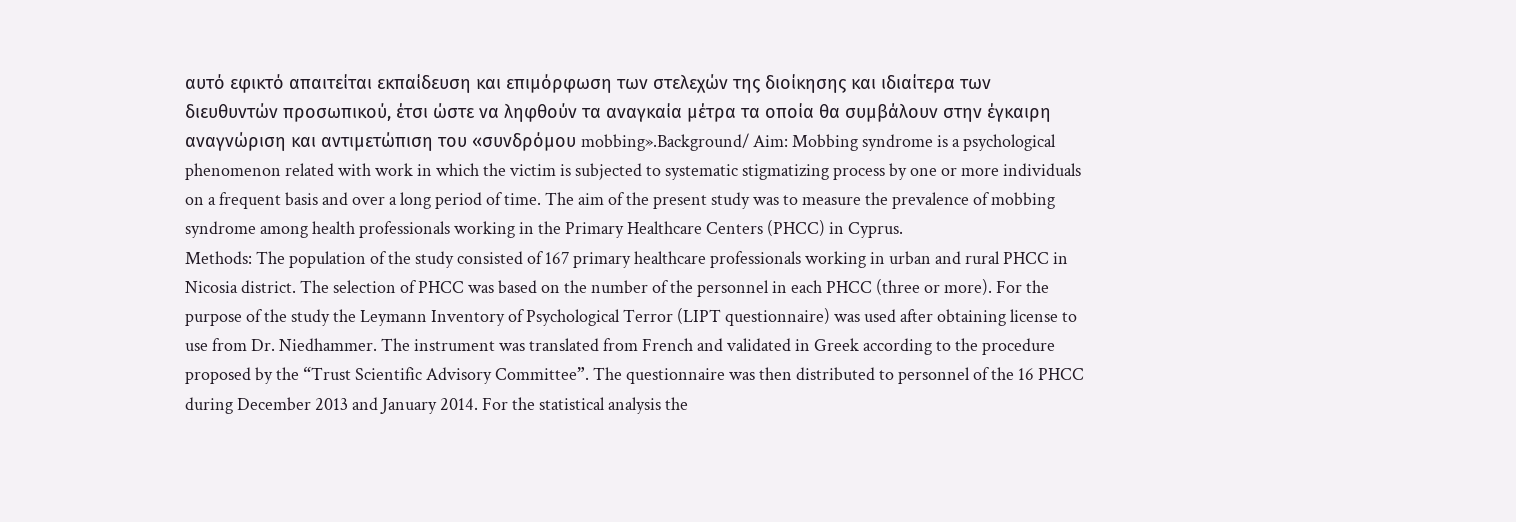αυτό εφικτό απαιτείται εκπαίδευση και επιμόρφωση των στελεχών της διοίκησης και ιδιαίτερα των διευθυντών προσωπικού, έτσι ώστε να ληφθούν τα αναγκαία μέτρα τα οποία θα συμβάλουν στην έγκαιρη αναγνώριση και αντιμετώπιση του «συνδρόμου mobbing».Background/ Aim: Mobbing syndrome is a psychological phenomenon related with work in which the victim is subjected to systematic stigmatizing process by one or more individuals on a frequent basis and over a long period of time. The aim of the present study was to measure the prevalence of mobbing syndrome among health professionals working in the Primary Healthcare Centers (PHCC) in Cyprus.
Methods: The population of the study consisted of 167 primary healthcare professionals working in urban and rural PHCC in Nicosia district. The selection of PHCC was based on the number of the personnel in each PHCC (three or more). For the purpose of the study the Leymann Inventory of Psychological Terror (LIPT questionnaire) was used after obtaining license to use from Dr. Niedhammer. The instrument was translated from French and validated in Greek according to the procedure proposed by the “Trust Scientific Advisory Committee”. The questionnaire was then distributed to personnel of the 16 PHCC during December 2013 and January 2014. For the statistical analysis the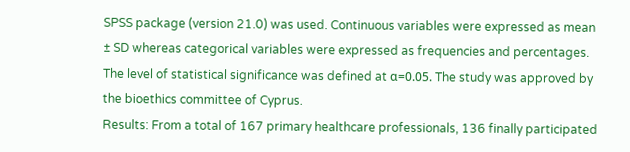SPSS package (version 21.0) was used. Continuous variables were expressed as mean ± SD whereas categorical variables were expressed as frequencies and percentages. The level of statistical significance was defined at α=0.05. The study was approved by the bioethics committee of Cyprus.
Results: From a total of 167 primary healthcare professionals, 136 finally participated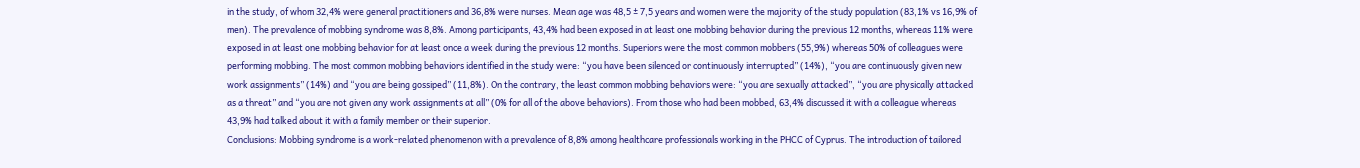in the study, of whom 32,4% were general practitioners and 36,8% were nurses. Mean age was 48,5 ± 7,5 years and women were the majority of the study population (83,1% vs 16,9% of men). The prevalence of mobbing syndrome was 8,8%. Among participants, 43,4% had been exposed in at least one mobbing behavior during the previous 12 months, whereas 11% were exposed in at least one mobbing behavior for at least once a week during the previous 12 months. Superiors were the most common mobbers (55,9%) whereas 50% of colleagues were performing mobbing. The most common mobbing behaviors identified in the study were: “you have been silenced or continuously interrupted” (14%), “you are continuously given new work assignments” (14%) and “you are being gossiped” (11,8%). On the contrary, the least common mobbing behaviors were: “you are sexually attacked”, “you are physically attacked as a threat” and “you are not given any work assignments at all” (0% for all of the above behaviors). From those who had been mobbed, 63,4% discussed it with a colleague whereas 43,9% had talked about it with a family member or their superior.
Conclusions: Mobbing syndrome is a work-related phenomenon with a prevalence of 8,8% among healthcare professionals working in the PHCC of Cyprus. The introduction of tailored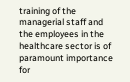training of the managerial staff and the employees in the healthcare sector is of paramount importance for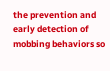the prevention and early detection of mobbing behaviors so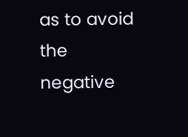as to avoid the negative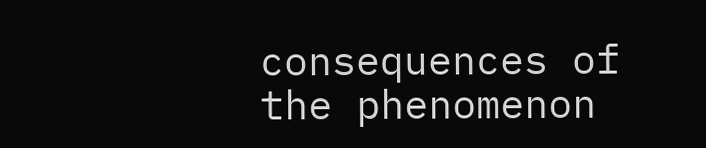consequences of the phenomenon